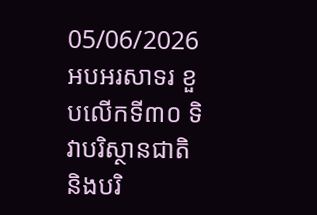05/06/2026
អបអរសាទរ ខួបលើកទី៣០ ទិវាបរិស្ថានជាតិ និងបរិ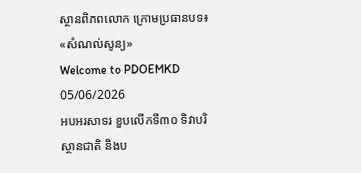ស្ថានពិភពលោក ក្រោមប្រធានបទ៖ «សំណល់សូន្យ»
Welcome to PDOEMKD
05/06/2026
អបអរសាទរ ខួបលើកទី៣០ ទិវាបរិស្ថានជាតិ និងប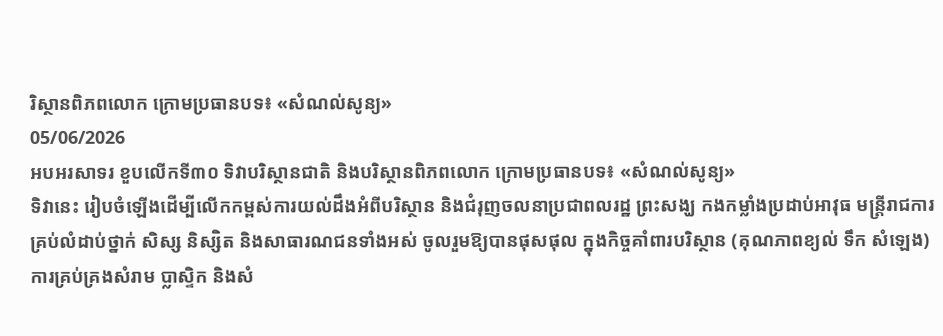រិស្ថានពិភពលោក ក្រោមប្រធានបទ៖ «សំណល់សូន្យ»
05/06/2026
អបអរសាទរ ខួបលើកទី៣០ ទិវាបរិស្ថានជាតិ និងបរិស្ថានពិភពលោក ក្រោមប្រធានបទ៖ «សំណល់សូន្យ»
ទិវានេះ រៀបចំឡើងដើម្បីលើកកម្ពស់ការយល់ដឹងអំពីបរិស្ថាន និងជំរុញចលនាប្រជាពលរដ្ឋ ព្រះសង្ឃ កងកម្លាំងប្រដាប់អាវុធ មន្ត្រីរាជការគ្រប់លំដាប់ថ្នាក់ សិស្ស និស្សិត និងសាធារណជនទាំងអស់ ចូលរួមឱ្យបានផុសផុល ក្នុងកិច្ចគាំពារបរិស្ថាន (គុណភាពខ្យល់ ទឹក សំឡេង) ការគ្រប់គ្រងសំរាម ប្លាស្ទិក និងសំ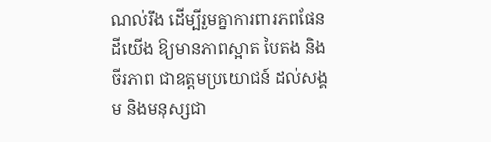ណល់រឹង ដើម្បីរួមគ្នាការពារភពផែនដីយើង ឱ្យមានភាពស្អាត បៃតង និងចីរភាព ជាឧត្តមប្រយោជន៍ ដល់សង្គម និងមនុស្សជា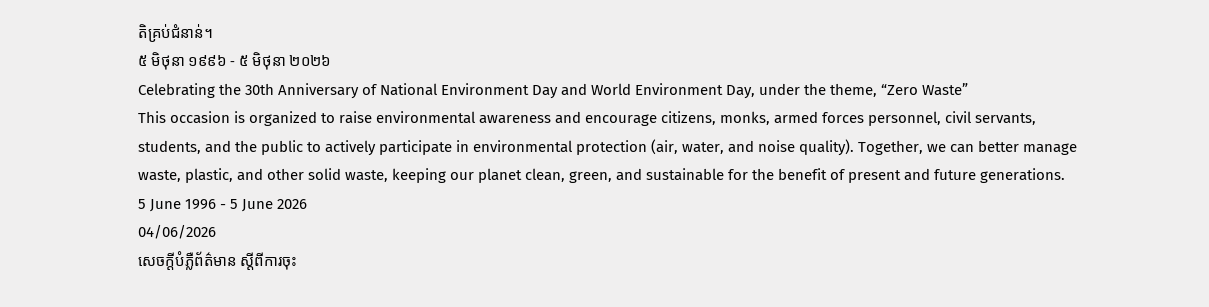តិគ្រប់ជំនាន់។
៥ មិថុនា ១៩៩៦ - ៥ មិថុនា ២០២៦
Celebrating the 30th Anniversary of National Environment Day and World Environment Day, under the theme, “Zero Waste”
This occasion is organized to raise environmental awareness and encourage citizens, monks, armed forces personnel, civil servants, students, and the public to actively participate in environmental protection (air, water, and noise quality). Together, we can better manage waste, plastic, and other solid waste, keeping our planet clean, green, and sustainable for the benefit of present and future generations.
5 June 1996 - 5 June 2026
04/06/2026
សេចក្តីបំភ្លឺព័ត៌មាន ស្តីពីការចុះ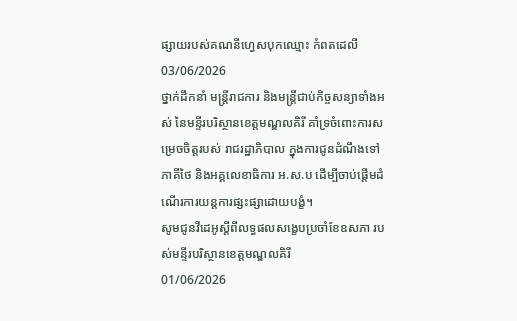ផ្សាយរបស់គណនីហ្វេសបុកឈ្មោះ កំពតដេលី
03/06/2026
ថ្នាក់ដឹកនាំ មន្ត្រីរាជការ និងមន្ត្រីជាប់កិច្ចសន្យាទាំងអស់ នៃមន្ទីរបរិស្ថានខេត្តមណ្ឌលគិរី គាំទ្រចំពោះការសម្រេចចិត្តរបស់ រាជរដ្ឋាភិបាល ក្នុងការជូនដំណឹងទៅភាគីថៃ និងអគ្គលេខាធិការ អ.ស.ប ដើម្បីចាប់ផ្តើមដំណើរការយន្តការផ្សះផ្សាដោយបង្ខំ។
សូមជូនវីដេអូស្តីពីលទ្ធផលសង្ខេបប្រចាំខែឧសភា របស់មន្ទីរបរិស្ថានខេត្តមណ្ឌលគិរី
01/06/2026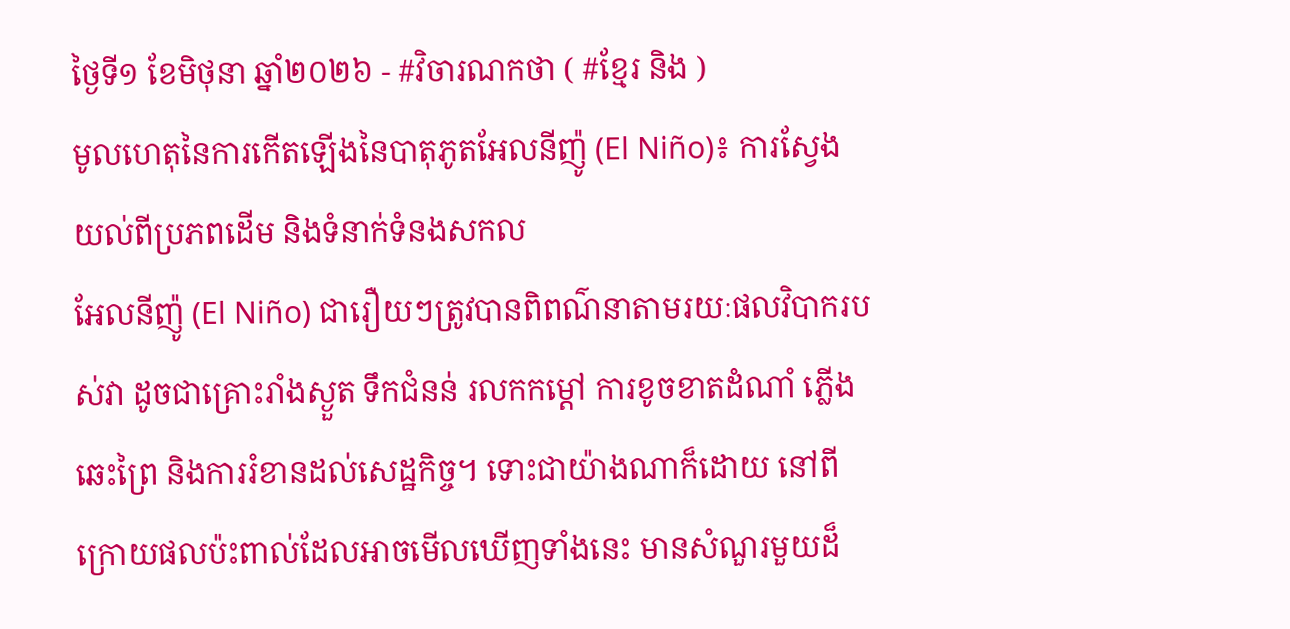ថ្ងៃទី១ ខែមិថុនា ឆ្នាំ២០២៦ - #វិចារណកថា ( #ខ្មែរ និង )
មូលហេតុនៃការកើតឡើងនៃបាតុភូតអែលនីញ៉ូ (El Niño)៖ ការស្វែងយល់ពីប្រភពដើម និងទំនាក់ទំនងសកល
អែលនីញ៉ូ (El Niño) ជារឿយៗត្រូវបានពិពណ៌នាតាមរយៈផលវិបាករបស់វា ដូចជាគ្រោះរាំងស្ងួត ទឹកជំនន់ រលកកម្តៅ ការខូចខាតដំណាំ ភ្លើងឆេះព្រៃ និងការរំខានដល់សេដ្ឋកិច្ច។ ទោះជាយ៉ាងណាក៏ដោយ នៅពីក្រោយផលប៉ះពាល់ដែលអាចមើលឃើញទាំងនេះ មានសំណួរមួយដ៏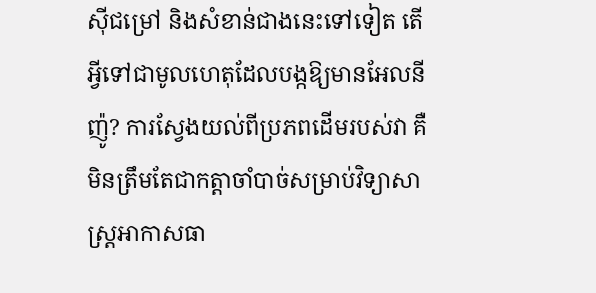ស៊ីជម្រៅ និងសំខាន់ជាងនេះទៅទៀត តើអ្វីទៅជាមូលហេតុដែលបង្កឱ្យមានអែលនីញ៉ូ? ការស្វែងយល់ពីប្រភពដើមរបស់វា គឺមិនត្រឹមតែជាកត្តាចាំបាច់សម្រាប់វិទ្យាសាស្ត្រអាកាសធា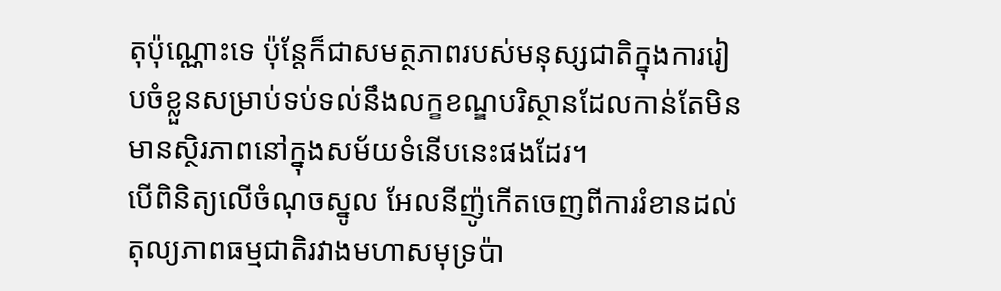តុប៉ុណ្ណោះទេ ប៉ុន្តែក៏ជាសមត្ថភាពរបស់មនុស្សជាតិក្នុងការរៀបចំខ្លួនសម្រាប់ទប់ទល់នឹងលក្ខខណ្ឌបរិស្ថានដែលកាន់តែមិនមានស្ថិរភាពនៅក្នុងសម័យទំនើបនេះផងដែរ។
បើពិនិត្យលើចំណុចស្នូល អែលនីញ៉ូកើតចេញពីការរំខានដល់តុល្យភាពធម្មជាតិរវាងមហាសមុទ្រប៉ា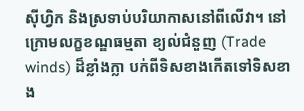ស៊ីហ្វិក និងស្រទាប់បរិយាកាសនៅពីលើវា។ នៅក្រោមលក្ខខណ្ឌធម្មតា ខ្យល់ជំនួញ (Trade winds) ដ៏ខ្លាំងក្លា បក់ពីទិសខាងកើតទៅទិសខាង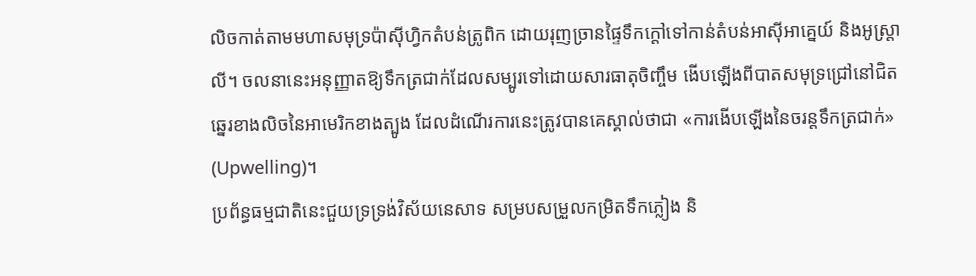លិចកាត់តាមមហាសមុទ្រប៉ាស៊ីហ្វិកតំបន់ត្រូពិក ដោយរុញច្រានផ្ទៃទឹកក្តៅទៅកាន់តំបន់អាស៊ីអាគ្នេយ៍ និងអូស្ត្រាលី។ ចលនានេះអនុញ្ញាតឱ្យទឹកត្រជាក់ដែលសម្បូរទៅដោយសារធាតុចិញ្ចឹម ងើបឡើងពីបាតសមុទ្រជ្រៅនៅជិតឆ្នេរខាងលិចនៃអាមេរិកខាងត្បូង ដែលដំណើរការនេះត្រូវបានគេស្គាល់ថាជា «ការងើបឡើងនៃចរន្តទឹកត្រជាក់» (Upwelling)។
ប្រព័ន្ធធម្មជាតិនេះជួយទ្រទ្រង់វិស័យនេសាទ សម្របសម្រួលកម្រិតទឹកភ្លៀង និ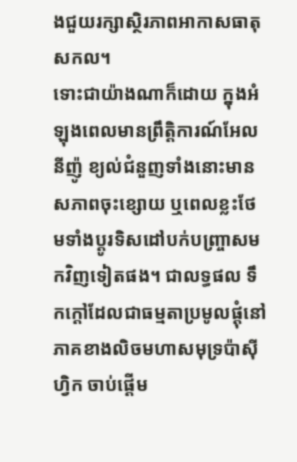ងជួយរក្សាស្ថិរភាពអាកាសធាតុសកល។
ទោះជាយ៉ាងណាក៏ដោយ ក្នុងអំឡុងពេលមានព្រឹត្តិការណ៍អែលនីញ៉ូ ខ្យល់ជំនួញទាំងនោះមានសភាពចុះខ្សោយ ឬពេលខ្លះថែមទាំងប្តូរទិសដៅបក់បញ្ច្រាសមកវិញទៀតផង។ ជាលទ្ធផល ទឹកក្តៅដែលជាធម្មតាប្រមូលផ្តុំនៅភាគខាងលិចមហាសមុទ្រប៉ាស៊ីហ្វិក ចាប់ផ្តើម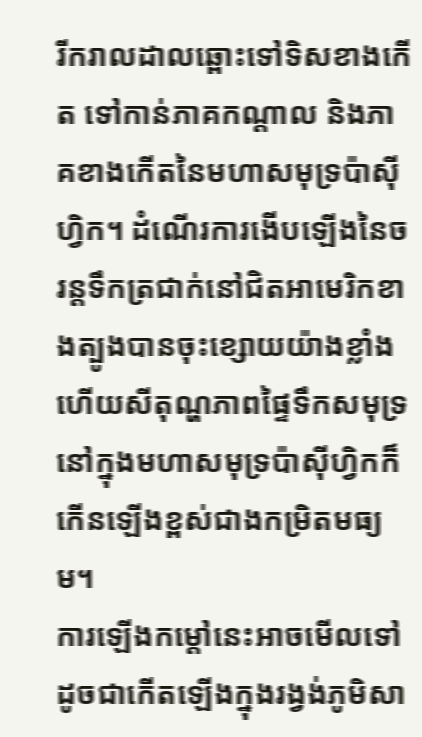រីករាលដាលឆ្ពោះទៅទិសខាងកើត ទៅកាន់ភាគកណ្តាល និងភាគខាងកើតនៃមហាសមុទ្រប៉ាស៊ីហ្វិក។ ដំណើរការងើបឡើងនៃចរន្តទឹកត្រជាក់នៅជិតអាមេរិកខាងត្បូងបានចុះខ្សោយយ៉ាងខ្លាំង ហើយសីតុណ្ហភាពផ្ទៃទឹកសមុទ្រនៅក្នុងមហាសមុទ្រប៉ាស៊ីហ្វិកក៏កើនឡើងខ្ពស់ជាងកម្រិតមធ្យម។
ការឡើងកម្តៅនេះអាចមើលទៅដូចជាកើតឡើងក្នុងរង្វង់ភូមិសា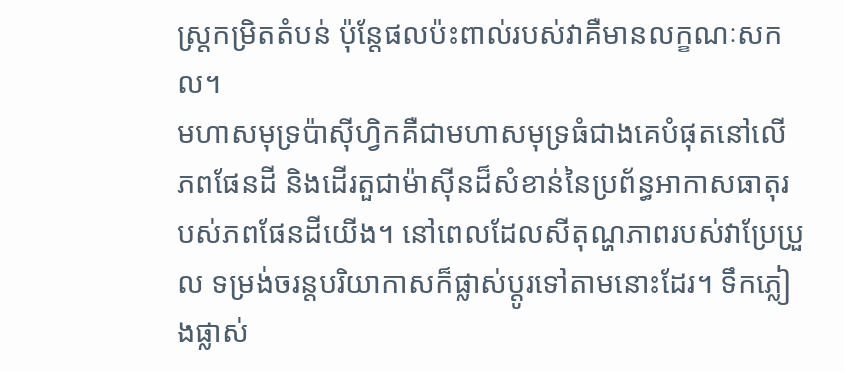ស្ត្រកម្រិតតំបន់ ប៉ុន្តែផលប៉ះពាល់របស់វាគឺមានលក្ខណៈសកល។
មហាសមុទ្រប៉ាស៊ីហ្វិកគឺជាមហាសមុទ្រធំជាងគេបំផុតនៅលើភពផែនដី និងដើរតួជាម៉ាស៊ីនដ៏សំខាន់នៃប្រព័ន្ធអាកាសធាតុរបស់ភពផែនដីយើង។ នៅពេលដែលសីតុណ្ហភាពរបស់វាប្រែប្រួល ទម្រង់ចរន្តបរិយាកាសក៏ផ្លាស់ប្តូរទៅតាមនោះដែរ។ ទឹកភ្លៀងផ្លាស់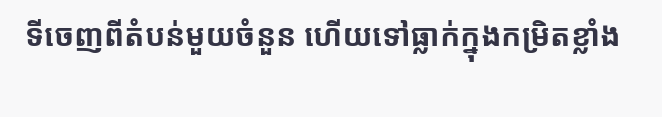ទីចេញពីតំបន់មួយចំនួន ហើយទៅធ្លាក់ក្នុងកម្រិតខ្លាំង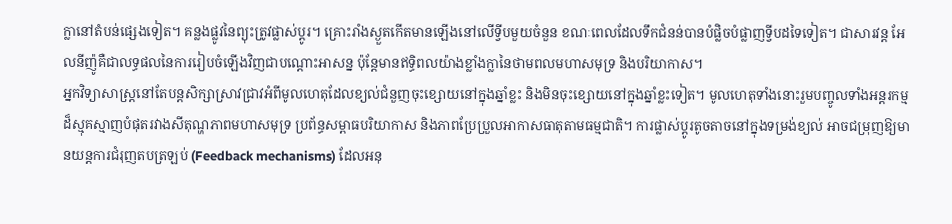ក្លានៅតំបន់ផ្សេងទៀត។ គន្លងផ្លូវនៃព្យុះត្រូវផ្លាស់ប្តូរ។ គ្រោះរាំងស្ងួតកើតមានឡើងនៅលើទ្វីបមួយចំនួន ខណៈពេលដែលទឹកជំនន់បានបំផ្លិចបំផ្លាញទ្វីបដទៃទៀត។ ជាសារវន្ត អែលនីញ៉ូគឺជាលទ្ធផលនៃការរៀបចំឡើងវិញជាបណ្តោះអាសន្ន ប៉ុន្តែមានឥទ្ធិពលយ៉ាងខ្លាំងក្លានៃថាមពលមហាសមុទ្រ និងបរិយាកាស។
អ្នកវិទ្យាសាស្ត្រនៅតែបន្តសិក្សាស្រាវជ្រាវអំពីមូលហេតុដែលខ្យល់ជំនួញចុះខ្សោយនៅក្នុងឆ្នាំខ្លះ និងមិនចុះខ្សោយនៅក្នុងឆ្នាំខ្លះទៀត។ មូលហេតុទាំងនោះរួមបញ្ចូលទាំងអន្តរកម្មដ៏ស្មុគស្មាញបំផុតរវាងសីតុណ្ហភាពមហាសមុទ្រ ប្រព័ន្ធសម្ពាធបរិយាកាស និងភាពប្រែប្រួលអាកាសធាតុតាមធម្មជាតិ។ ការផ្លាស់ប្តូរតូចតាចនៅក្នុងទម្រង់ខ្យល់ អាចជម្រុញឱ្យមានយន្តការជំរុញតបត្រឡប់ (Feedback mechanisms) ដែលអនុ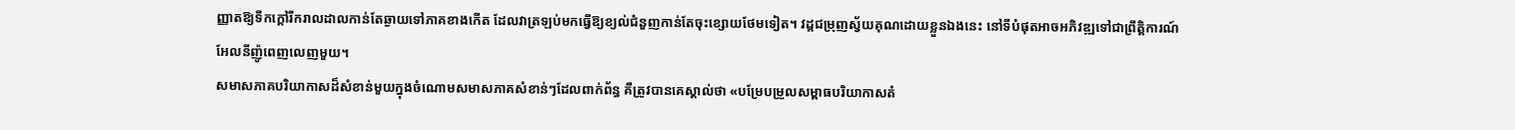ញ្ញាតឱ្យទឹកក្តៅរីករាលដាលកាន់តែឆ្ងាយទៅភាគខាងកើត ដែលវាត្រឡប់មកធ្វើឱ្យខ្យល់ជំនួញកាន់តែចុះខ្សោយថែមទៀត។ វដ្តជម្រុញស្វ័យគុណដោយខ្លួនឯងនេះ នៅទីបំផុតអាចអភិវឌ្ឍទៅជាព្រឹត្តិការណ៍អែលនីញ៉ូពេញលេញមួយ។
សមាសភាគបរិយាកាសដ៏សំខាន់មួយក្នុងចំណោមសមាសភាគសំខាន់ៗដែលពាក់ព័ន្ធ គឺត្រូវបានគេស្គាល់ថា «បម្រែបម្រួលសម្ពាធបរិយាកាសតំ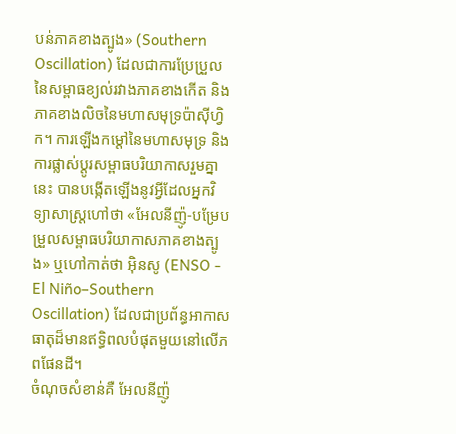បន់ភាគខាងត្បូង» (Southern Oscillation) ដែលជាការប្រែប្រួលនៃសម្ពាធខ្យល់រវាងភាគខាងកើត និងភាគខាងលិចនៃមហាសមុទ្រប៉ាស៊ីហ្វិក។ ការឡើងកម្តៅនៃមហាសមុទ្រ និងការផ្លាស់ប្តូរសម្ពាធបរិយាកាសរួមគ្នានេះ បានបង្កើតឡើងនូវអ្វីដែលអ្នកវិទ្យាសាស្ត្រហៅថា «អែលនីញ៉ូ-បម្រែបម្រួលសម្ពាធបរិយាកាសភាគខាងត្បូង» ឬហៅកាត់ថា អ៊ិនសូ (ENSO - El Niño–Southern Oscillation) ដែលជាប្រព័ន្ធអាកាសធាតុដ៏មានឥទ្ធិពលបំផុតមួយនៅលើភពផែនដី។
ចំណុចសំខាន់គឺ អែលនីញ៉ូ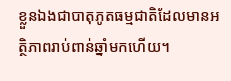ខ្លួនឯងជាបាតុភូតធម្មជាតិដែលមានអត្ថិភាពរាប់ពាន់ឆ្នាំមកហើយ។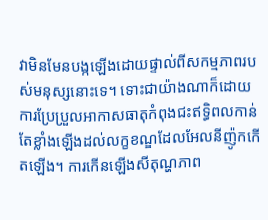វាមិនមែនបង្កឡើងដោយផ្ទាល់ពីសកម្មភាពរបស់មនុស្សនោះទេ។ ទោះជាយ៉ាងណាក៏ដោយ ការប្រែប្រួលអាកាសធាតុកំពុងជះឥទ្ធិពលកាន់តែខ្លាំងឡើងដល់លក្ខខណ្ឌដែលអែលនីញ៉ូកកើតឡើង។ ការកើនឡើងសីតុណ្ហភាព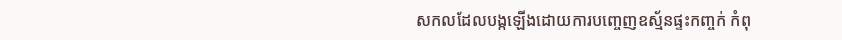សកលដែលបង្កឡើងដោយការបញ្ចេញឧស្ម័នផ្ទះកញ្ចក់ កំពុ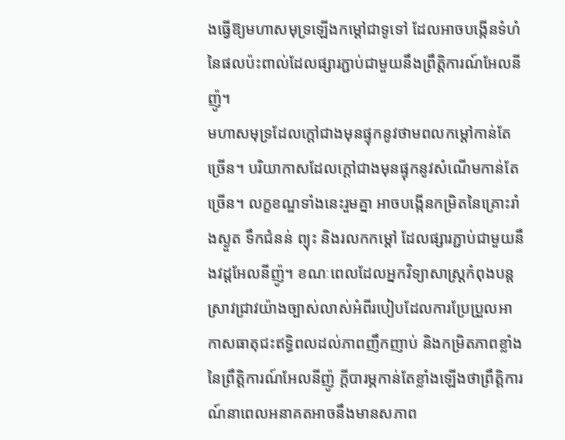ងធ្វើឱ្យមហាសមុទ្រឡើងកម្តៅជាទូទៅ ដែលអាចបង្កើនទំហំនៃផលប៉ះពាល់ដែលផ្សារភ្ជាប់ជាមួយនឹងព្រឹត្តិការណ៍អែលនីញ៉ូ។
មហាសមុទ្រដែលក្តៅជាងមុនផ្ទុកនូវថាមពលកម្តៅកាន់តែច្រើន។ បរិយាកាសដែលក្តៅជាងមុនផ្ទុកនូវសំណើមកាន់តែច្រើន។ លក្ខខណ្ឌទាំងនេះរួមគ្នា អាចបង្កើនកម្រិតនៃគ្រោះរាំងស្ងួត ទឹកជំនន់ ព្យុះ និងរលកកម្តៅ ដែលផ្សារភ្ជាប់ជាមួយនឹងវដ្តអែលនីញ៉ូ។ ខណៈពេលដែលអ្នកវិទ្យាសាស្ត្រកំពុងបន្តស្រាវជ្រាវយ៉ាងច្បាស់លាស់អំពីរបៀបដែលការប្រែប្រួលអាកាសធាតុជះឥទ្ធិពលដល់ភាពញឹកញាប់ និងកម្រិតភាពខ្លាំងនៃព្រឹត្តិការណ៍អែលនីញ៉ូ ក្តីបារម្ភកាន់តែខ្លាំងឡើងថាព្រឹត្តិការណ៍នាពេលអនាគតអាចនឹងមានសភាព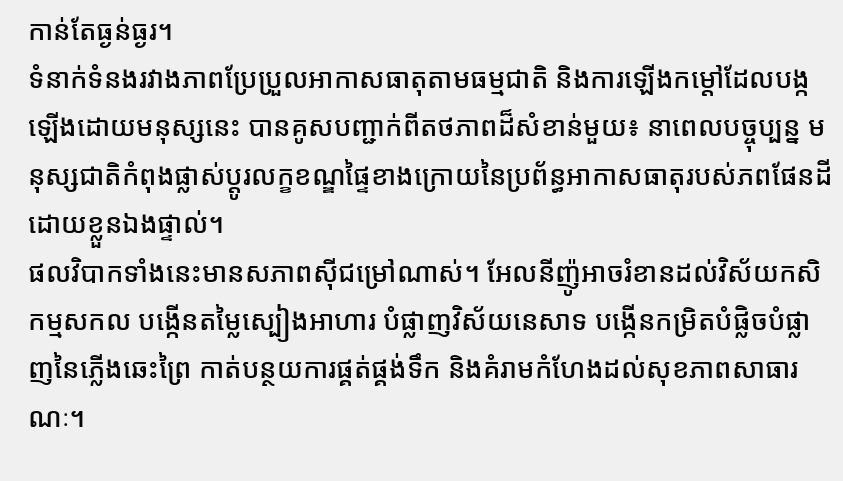កាន់តែធ្ងន់ធ្ងរ។
ទំនាក់ទំនងរវាងភាពប្រែប្រួលអាកាសធាតុតាមធម្មជាតិ និងការឡើងកម្តៅដែលបង្កឡើងដោយមនុស្សនេះ បានគូសបញ្ជាក់ពីតថភាពដ៏សំខាន់មួយ៖ នាពេលបច្ចុប្បន្ន មនុស្សជាតិកំពុងផ្លាស់ប្តូរលក្ខខណ្ឌផ្ទៃខាងក្រោយនៃប្រព័ន្ធអាកាសធាតុរបស់ភពផែនដីដោយខ្លួនឯងផ្ទាល់។
ផលវិបាកទាំងនេះមានសភាពស៊ីជម្រៅណាស់។ អែលនីញ៉ូអាចរំខានដល់វិស័យកសិកម្មសកល បង្កើនតម្លៃស្បៀងអាហារ បំផ្លាញវិស័យនេសាទ បង្កើនកម្រិតបំផ្លិចបំផ្លាញនៃភ្លើងឆេះព្រៃ កាត់បន្ថយការផ្គត់ផ្គង់ទឹក និងគំរាមកំហែងដល់សុខភាពសាធារណៈ។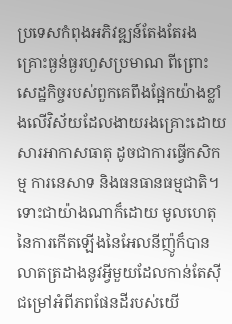ប្រទេសកំពុងអភិវឌ្ឍន៍តែងតែរងគ្រោះធ្ងន់ធ្ងរហួសប្រមាណ ពីព្រោះសេដ្ឋកិច្ចរបស់ពួកគេពឹងផ្អែកយ៉ាងខ្លាំងលើវិស័យដែលងាយរងគ្រោះដោយសារអាកាសធាតុ ដូចជាការធ្វើកសិកម្ម ការនេសាទ និងធនធានធម្មជាតិ។
ទោះជាយ៉ាងណាក៏ដោយ មូលហេតុនៃការកើតឡើងនៃអែលនីញ៉ូក៏បានលាតត្រដាងនូវអ្វីមួយដែលកាន់តែស៊ីជម្រៅអំពីភពផែនដីរបស់យើ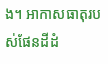ង។ អាកាសធាតុរបស់ផែនដីដំ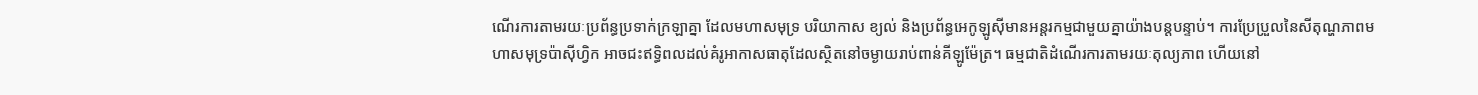ណើរការតាមរយៈប្រព័ន្ធប្រទាក់ក្រឡាគ្នា ដែលមហាសមុទ្រ បរិយាកាស ខ្យល់ និងប្រព័ន្ធអេកូឡូស៊ីមានអន្តរកម្មជាមួយគ្នាយ៉ាងបន្តបន្ទាប់។ ការប្រែប្រួលនៃសីតុណ្ហភាពមហាសមុទ្រប៉ាស៊ីហ្វិក អាចជះឥទ្ធិពលដល់គំរូអាកាសធាតុដែលស្ថិតនៅចម្ងាយរាប់ពាន់គីឡូម៉ែត្រ។ ធម្មជាតិដំណើរការតាមរយៈតុល្យភាព ហើយនៅ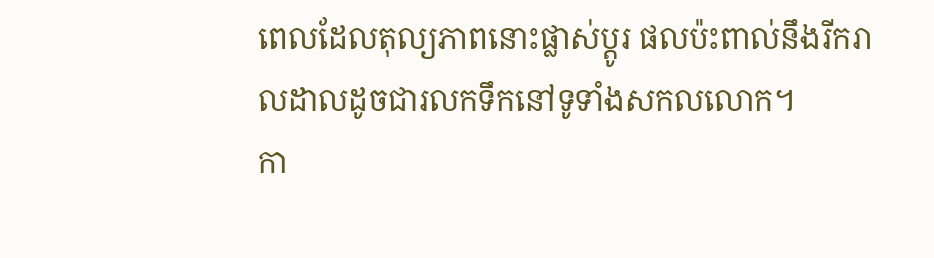ពេលដែលតុល្យភាពនោះផ្លាស់ប្តូរ ផលប៉ះពាល់នឹងរីករាលដាលដូចជារលកទឹកនៅទូទាំងសកលលោក។
កា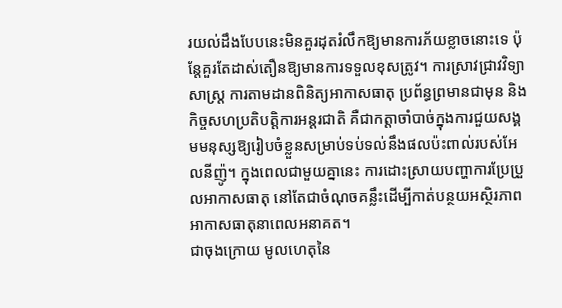រយល់ដឹងបែបនេះមិនគួរដុតរំលឹកឱ្យមានការភ័យខ្លាចនោះទេ ប៉ុន្តែគួរតែដាស់តឿនឱ្យមានការទទួលខុសត្រូវ។ ការស្រាវជ្រាវវិទ្យាសាស្ត្រ ការតាមដានពិនិត្យអាកាសធាតុ ប្រព័ន្ធព្រមានជាមុន និងកិច្ចសហប្រតិបត្តិការអន្តរជាតិ គឺជាកត្តាចាំបាច់ក្នុងការជួយសង្គមមនុស្សឱ្យរៀបចំខ្លួនសម្រាប់ទប់ទល់នឹងផលប៉ះពាល់របស់អែលនីញ៉ូ។ ក្នុងពេលជាមួយគ្នានេះ ការដោះស្រាយបញ្ហាការប្រែប្រួលអាកាសធាតុ នៅតែជាចំណុចគន្លឹះដើម្បីកាត់បន្ថយអស្ថិរភាពអាកាសធាតុនាពេលអនាគត។
ជាចុងក្រោយ មូលហេតុនៃ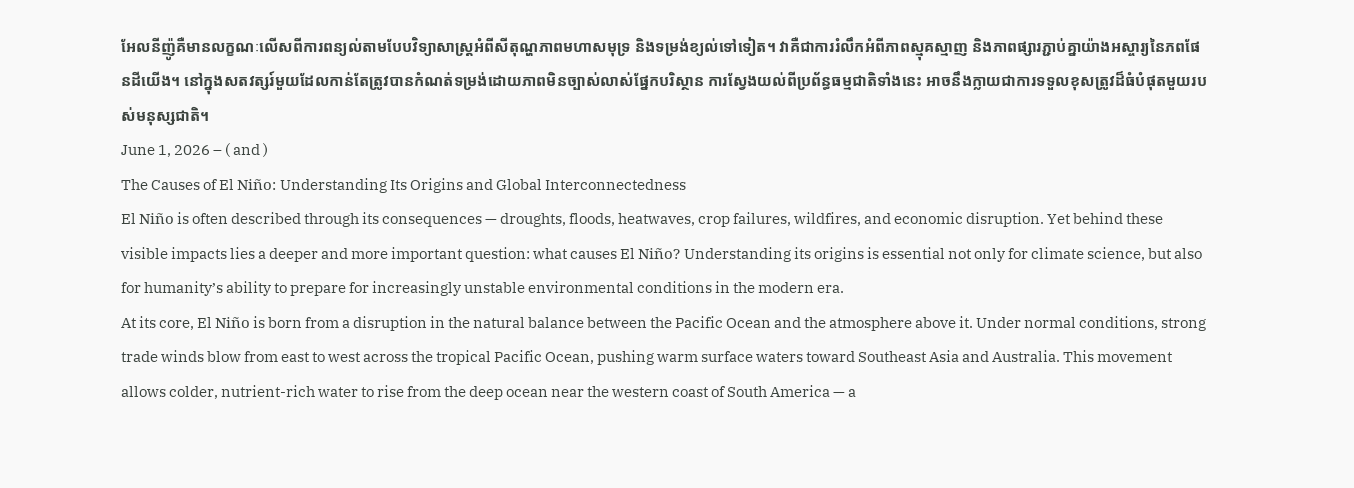អែលនីញ៉ូគឺមានលក្ខណៈលើសពីការពន្យល់តាមបែបវិទ្យាសាស្ត្រអំពីសីតុណ្ហភាពមហាសមុទ្រ និងទម្រង់ខ្យល់ទៅទៀត។ វាគឺជាការរំលឹកអំពីភាពស្មុគស្មាញ និងភាពផ្សារភ្ជាប់គ្នាយ៉ាងអស្ចារ្យនៃភពផែនដីយើង។ នៅក្នុងសតវត្សរ៍មួយដែលកាន់តែត្រូវបានកំណត់ទម្រង់ដោយភាពមិនច្បាស់លាស់ផ្នែកបរិស្ថាន ការស្វែងយល់ពីប្រព័ន្ធធម្មជាតិទាំងនេះ អាចនឹងក្លាយជាការទទួលខុសត្រូវដ៏ធំបំផុតមួយរបស់មនុស្សជាតិ។
June 1, 2026 – ( and )
The Causes of El Niño: Understanding Its Origins and Global Interconnectedness
El Niño is often described through its consequences — droughts, floods, heatwaves, crop failures, wildfires, and economic disruption. Yet behind these visible impacts lies a deeper and more important question: what causes El Niño? Understanding its origins is essential not only for climate science, but also for humanity’s ability to prepare for increasingly unstable environmental conditions in the modern era.
At its core, El Niño is born from a disruption in the natural balance between the Pacific Ocean and the atmosphere above it. Under normal conditions, strong trade winds blow from east to west across the tropical Pacific Ocean, pushing warm surface waters toward Southeast Asia and Australia. This movement allows colder, nutrient-rich water to rise from the deep ocean near the western coast of South America — a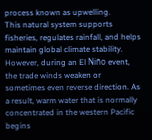process known as upwelling.
This natural system supports fisheries, regulates rainfall, and helps maintain global climate stability.
However, during an El Niño event, the trade winds weaken or sometimes even reverse direction. As a result, warm water that is normally concentrated in the western Pacific begins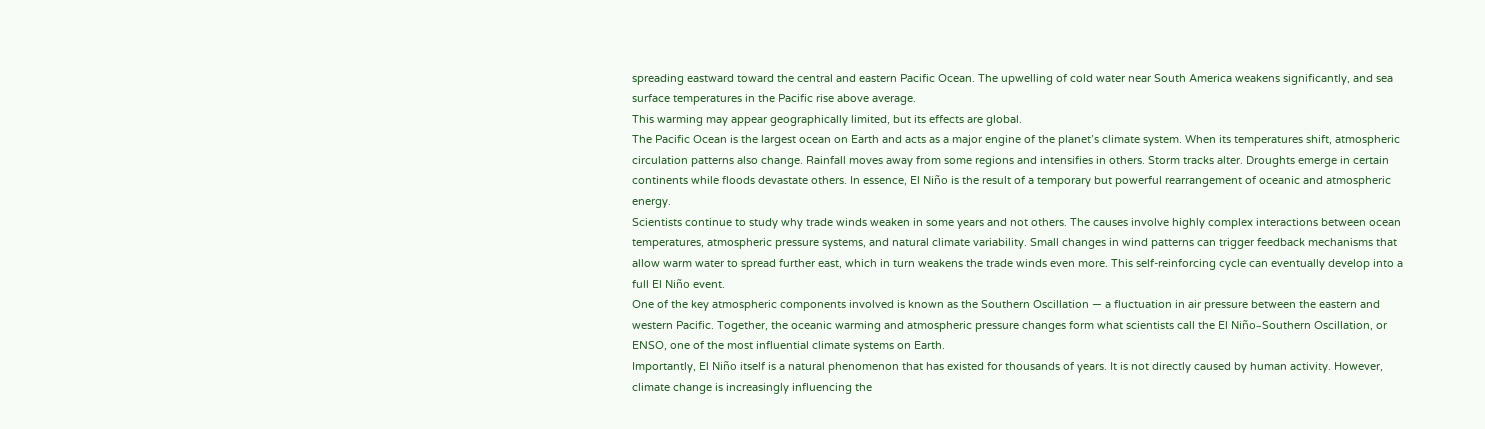spreading eastward toward the central and eastern Pacific Ocean. The upwelling of cold water near South America weakens significantly, and sea surface temperatures in the Pacific rise above average.
This warming may appear geographically limited, but its effects are global.
The Pacific Ocean is the largest ocean on Earth and acts as a major engine of the planet’s climate system. When its temperatures shift, atmospheric circulation patterns also change. Rainfall moves away from some regions and intensifies in others. Storm tracks alter. Droughts emerge in certain continents while floods devastate others. In essence, El Niño is the result of a temporary but powerful rearrangement of oceanic and atmospheric energy.
Scientists continue to study why trade winds weaken in some years and not others. The causes involve highly complex interactions between ocean temperatures, atmospheric pressure systems, and natural climate variability. Small changes in wind patterns can trigger feedback mechanisms that allow warm water to spread further east, which in turn weakens the trade winds even more. This self-reinforcing cycle can eventually develop into a full El Niño event.
One of the key atmospheric components involved is known as the Southern Oscillation — a fluctuation in air pressure between the eastern and western Pacific. Together, the oceanic warming and atmospheric pressure changes form what scientists call the El Niño–Southern Oscillation, or ENSO, one of the most influential climate systems on Earth.
Importantly, El Niño itself is a natural phenomenon that has existed for thousands of years. It is not directly caused by human activity. However, climate change is increasingly influencing the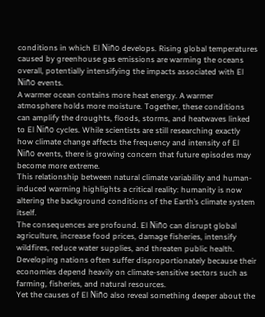conditions in which El Niño develops. Rising global temperatures caused by greenhouse gas emissions are warming the oceans overall, potentially intensifying the impacts associated with El Niño events.
A warmer ocean contains more heat energy. A warmer atmosphere holds more moisture. Together, these conditions can amplify the droughts, floods, storms, and heatwaves linked to El Niño cycles. While scientists are still researching exactly how climate change affects the frequency and intensity of El Niño events, there is growing concern that future episodes may become more extreme.
This relationship between natural climate variability and human-induced warming highlights a critical reality: humanity is now altering the background conditions of the Earth’s climate system itself.
The consequences are profound. El Niño can disrupt global agriculture, increase food prices, damage fisheries, intensify wildfires, reduce water supplies, and threaten public health. Developing nations often suffer disproportionately because their economies depend heavily on climate-sensitive sectors such as farming, fisheries, and natural resources.
Yet the causes of El Niño also reveal something deeper about the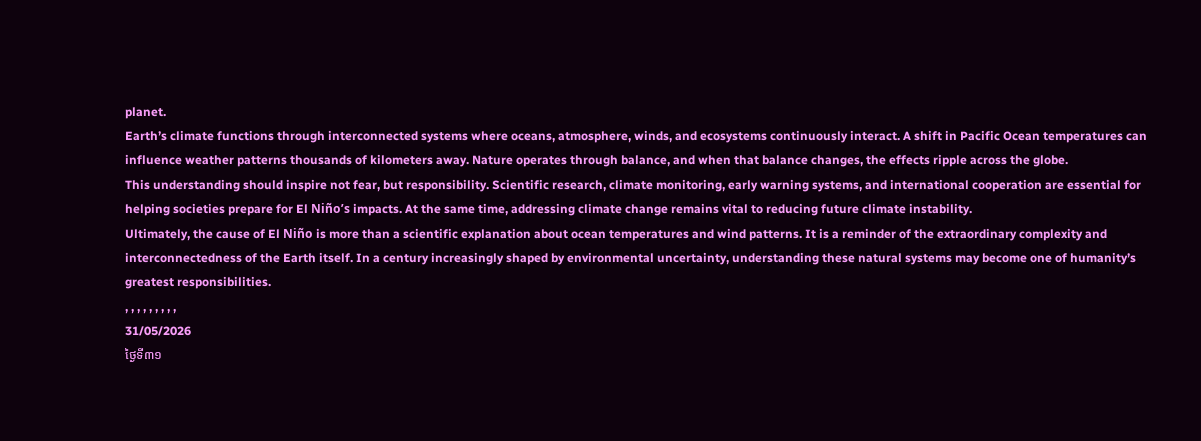planet.
Earth’s climate functions through interconnected systems where oceans, atmosphere, winds, and ecosystems continuously interact. A shift in Pacific Ocean temperatures can influence weather patterns thousands of kilometers away. Nature operates through balance, and when that balance changes, the effects ripple across the globe.
This understanding should inspire not fear, but responsibility. Scientific research, climate monitoring, early warning systems, and international cooperation are essential for helping societies prepare for El Niño’s impacts. At the same time, addressing climate change remains vital to reducing future climate instability.
Ultimately, the cause of El Niño is more than a scientific explanation about ocean temperatures and wind patterns. It is a reminder of the extraordinary complexity and interconnectedness of the Earth itself. In a century increasingly shaped by environmental uncertainty, understanding these natural systems may become one of humanity’s greatest responsibilities.
, , , , , , , , ,
31/05/2026
ថ្ងៃទី៣១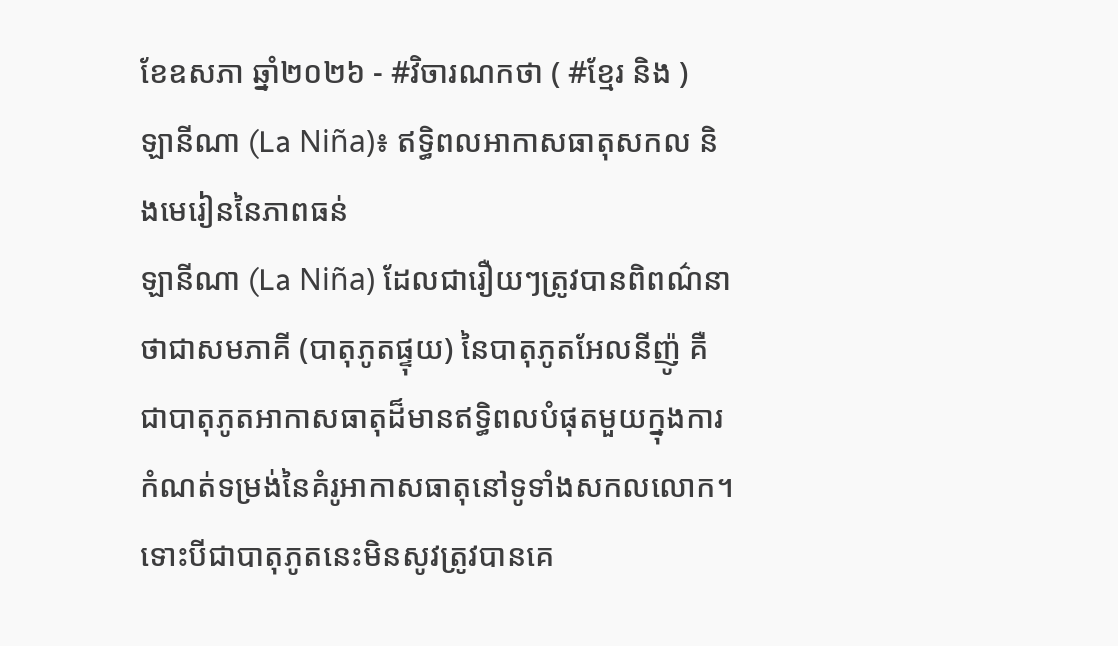ខែឧសភា ឆ្នាំ២០២៦ - #វិចារណកថា ( #ខ្មែរ និង )
ឡានីណា (La Niña)៖ ឥទ្ធិពលអាកាសធាតុសកល និងមេរៀននៃភាពធន់
ឡានីណា (La Niña) ដែលជារឿយៗត្រូវបានពិពណ៌នាថាជាសមភាគី (បាតុភូតផ្ទុយ) នៃបាតុភូតអែលនីញ៉ូ គឺជាបាតុភូតអាកាសធាតុដ៏មានឥទ្ធិពលបំផុតមួយក្នុងការកំណត់ទម្រង់នៃគំរូអាកាសធាតុនៅទូទាំងសកលលោក។ ទោះបីជាបាតុភូតនេះមិនសូវត្រូវបានគេ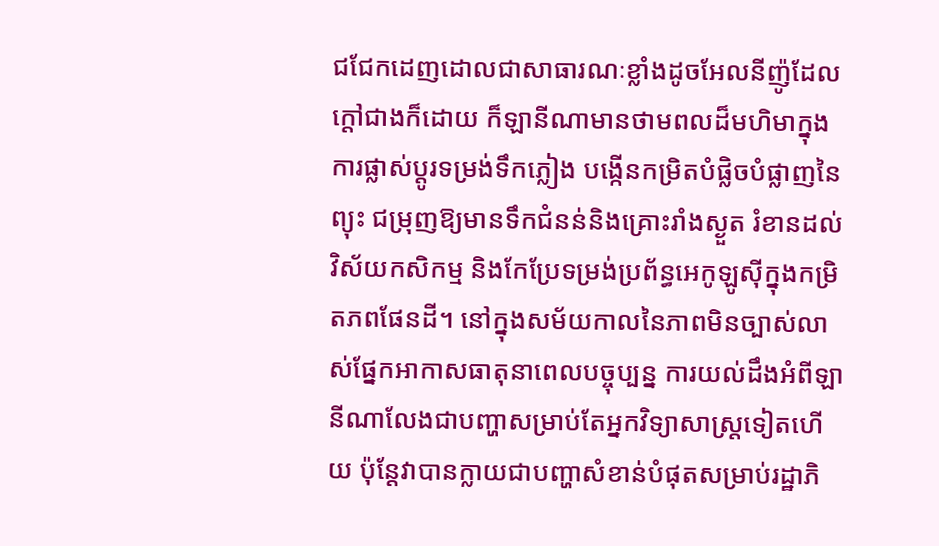ជជែកដេញដោលជាសាធារណៈខ្លាំងដូចអែលនីញ៉ូដែលក្តៅជាងក៏ដោយ ក៏ឡានីណាមានថាមពលដ៏មហិមាក្នុងការផ្លាស់ប្តូរទម្រង់ទឹកភ្លៀង បង្កើនកម្រិតបំផ្លិចបំផ្លាញនៃព្យុះ ជម្រុញឱ្យមានទឹកជំនន់និងគ្រោះរាំងស្ងួត រំខានដល់វិស័យកសិកម្ម និងកែប្រែទម្រង់ប្រព័ន្ធអេកូឡូស៊ីក្នុងកម្រិតភពផែនដី។ នៅក្នុងសម័យកាលនៃភាពមិនច្បាស់លាស់ផ្នែកអាកាសធាតុនាពេលបច្ចុប្បន្ន ការយល់ដឹងអំពីឡានីណាលែងជាបញ្ហាសម្រាប់តែអ្នកវិទ្យាសាស្ត្រទៀតហើយ ប៉ុន្តែវាបានក្លាយជាបញ្ហាសំខាន់បំផុតសម្រាប់រដ្ឋាភិ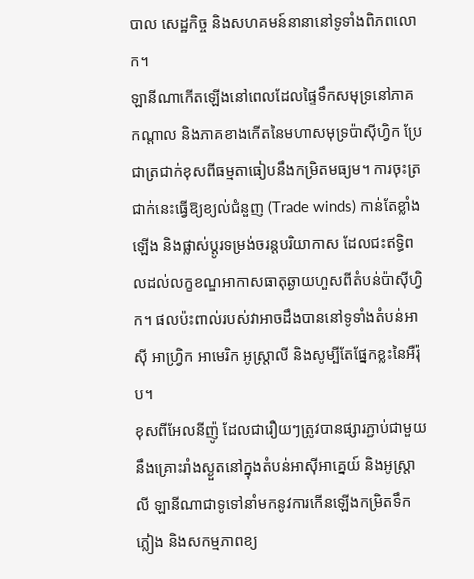បាល សេដ្ឋកិច្ច និងសហគមន៍នានានៅទូទាំងពិភពលោក។
ឡានីណាកើតឡើងនៅពេលដែលផ្ទៃទឹកសមុទ្រនៅភាគកណ្តាល និងភាគខាងកើតនៃមហាសមុទ្រប៉ាស៊ីហ្វិក ប្រែជាត្រជាក់ខុសពីធម្មតាធៀបនឹងកម្រិតមធ្យម។ ការចុះត្រជាក់នេះធ្វើឱ្យខ្យល់ជំនួញ (Trade winds) កាន់តែខ្លាំងឡើង និងផ្លាស់ប្តូរទម្រង់ចរន្តបរិយាកាស ដែលជះឥទ្ធិពលដល់លក្ខខណ្ឌអាកាសធាតុឆ្ងាយហួសពីតំបន់ប៉ាស៊ីហ្វិក។ ផលប៉ះពាល់របស់វាអាចដឹងបាននៅទូទាំងតំបន់អាស៊ី អាហ្វ្រិក អាមេរិក អូស្ត្រាលី និងសូម្បីតែផ្នែកខ្លះនៃអឺរ៉ុប។
ខុសពីអែលនីញ៉ូ ដែលជារឿយៗត្រូវបានផ្សារភ្ជាប់ជាមួយនឹងគ្រោះរាំងស្ងួតនៅក្នុងតំបន់អាស៊ីអាគ្នេយ៍ និងអូស្ត្រាលី ឡានីណាជាទូទៅនាំមកនូវការកើនឡើងកម្រិតទឹកភ្លៀង និងសកម្មភាពខ្យ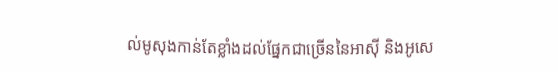ល់មូសុងកាន់តែខ្លាំងដល់ផ្នែកជាច្រើននៃអាស៊ី និងអូសេ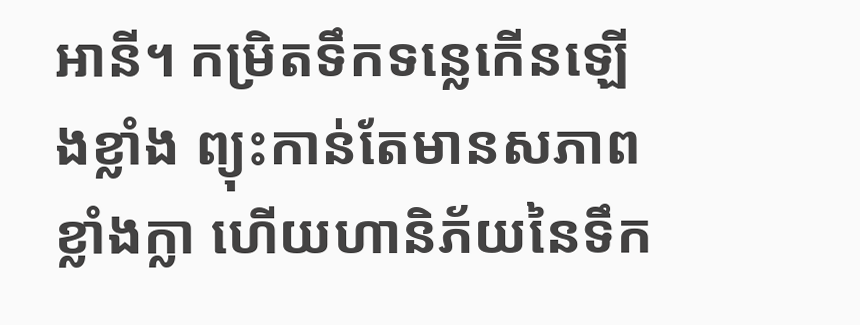អានី។ កម្រិតទឹកទន្លេកើនឡើងខ្លាំង ព្យុះកាន់តែមានសភាពខ្លាំងក្លា ហើយហានិភ័យនៃទឹក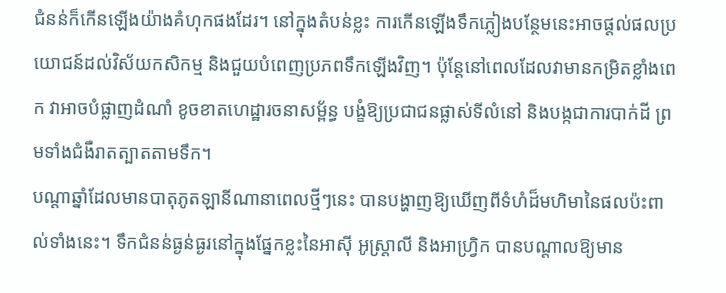ជំនន់ក៏កើនឡើងយ៉ាងគំហុកផងដែរ។ នៅក្នុងតំបន់ខ្លះ ការកើនឡើងទឹកភ្លៀងបន្ថែមនេះអាចផ្តល់ផលប្រយោជន៍ដល់វិស័យកសិកម្ម និងជួយបំពេញប្រភពទឹកឡើងវិញ។ ប៉ុន្តែនៅពេលដែលវាមានកម្រិតខ្លាំងពេក វាអាចបំផ្លាញដំណាំ ខូចខាតហេដ្ឋារចនាសម្ព័ន្ធ បង្ខំឱ្យប្រជាជនផ្លាស់ទីលំនៅ និងបង្កជាការបាក់ដី ព្រមទាំងជំងឺរាតត្បាតតាមទឹក។
បណ្តាឆ្នាំដែលមានបាតុភូតឡានីណានាពេលថ្មីៗនេះ បានបង្ហាញឱ្យឃើញពីទំហំដ៏មហិមានៃផលប៉ះពាល់ទាំងនេះ។ ទឹកជំនន់ធ្ងន់ធ្ងរនៅក្នុងផ្នែកខ្លះនៃអាស៊ី អូស្ត្រាលី និងអាហ្វ្រិក បានបណ្តាលឱ្យមាន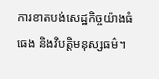ការខាតបង់សេដ្ឋកិច្ចយ៉ាងធំធេង និងវិបត្តិមនុស្សធម៌។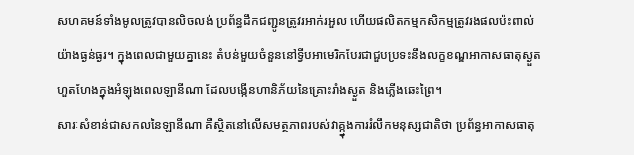សហគមន៍ទាំងមូលត្រូវបានលិចលង់ ប្រព័ន្ធដឹកជញ្ជូនត្រូវរអាក់រអួល ហើយផលិតកម្មកសិកម្មត្រូវរងផលប៉ះពាល់យ៉ាងធ្ងន់ធ្ងរ។ ក្នុងពេលជាមួយគ្នានេះ តំបន់មួយចំនួននៅទ្វីបអាមេរិកបែរជាជួបប្រទះនឹងលក្ខខណ្ឌអាកាសធាតុស្ងួតហួតហែងក្នុងអំឡុងពេលឡានីណា ដែលបង្កើនហានិភ័យនៃគ្រោះរាំងស្ងួត និងភ្លើងឆេះព្រៃ។
សារៈសំខាន់ជាសកលនៃឡានីណា គឺស្ថិតនៅលើសមត្ថភាពរបស់វាគ្ក្នុងការរំលឹកមនុស្សជាតិថា ប្រព័ន្ធអាកាសធាតុ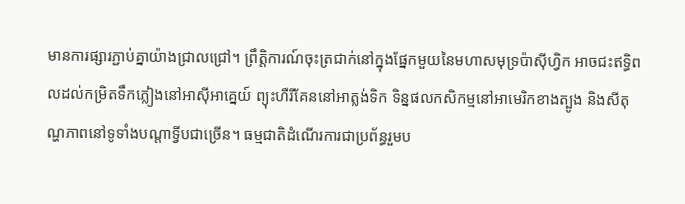មានការផ្សារភ្ជាប់គ្នាយ៉ាងជ្រាលជ្រៅ។ ព្រឹត្តិការណ៍ចុះត្រជាក់នៅក្នុងផ្នែកមួយនៃមហាសមុទ្រប៉ាស៊ីហ្វិក អាចជះឥទ្ធិពលដល់កម្រិតទឹកភ្លៀងនៅអាស៊ីអាគ្នេយ៍ ព្យុះហឺរីគែននៅអាត្លង់ទិក ទិន្នផលកសិកម្មនៅអាមេរិកខាងត្បូង និងសីតុណ្ហភាពនៅទូទាំងបណ្តាទ្វីបជាច្រើន។ ធម្មជាតិដំណើរការជាប្រព័ន្ធរួមប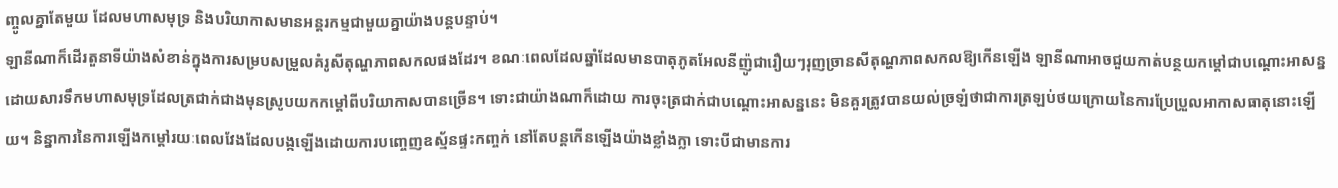ញ្ចូលគ្នាតែមួយ ដែលមហាសមុទ្រ និងបរិយាកាសមានអន្តរកម្មជាមួយគ្នាយ៉ាងបន្តបន្ទាប់។
ឡានីណាក៏ដើរតួនាទីយ៉ាងសំខាន់ក្នុងការសម្របសម្រួលគំរូសីតុណ្ហភាពសកលផងដែរ។ ខណៈពេលដែលឆ្នាំដែលមានបាតុភូតអែលនីញ៉ូជារឿយៗរុញច្រានសីតុណ្ហភាពសកលឱ្យកើនឡើង ឡានីណាអាចជួយកាត់បន្ថយកម្តៅជាបណ្តោះអាសន្ន ដោយសារទឹកមហាសមុទ្រដែលត្រជាក់ជាងមុនស្រូបយកកម្តៅពីបរិយាកាសបានច្រើន។ ទោះជាយ៉ាងណាក៏ដោយ ការចុះត្រជាក់ជាបណ្តោះអាសន្ននេះ មិនគួរត្រូវបានយល់ច្រឡំថាជាការត្រឡប់ថយក្រោយនៃការប្រែប្រួលអាកាសធាតុនោះឡើយ។ និន្នាការនៃការឡើងកម្តៅរយៈពេលវែងដែលបង្កឡើងដោយការបញ្ចេញឧស្ម័នផ្ទះកញ្ចក់ នៅតែបន្តកើនឡើងយ៉ាងខ្លាំងក្លា ទោះបីជាមានការ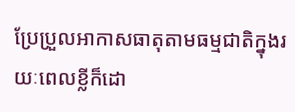ប្រែប្រួលអាកាសធាតុតាមធម្មជាតិក្នុងរយៈពេលខ្លីក៏ដោ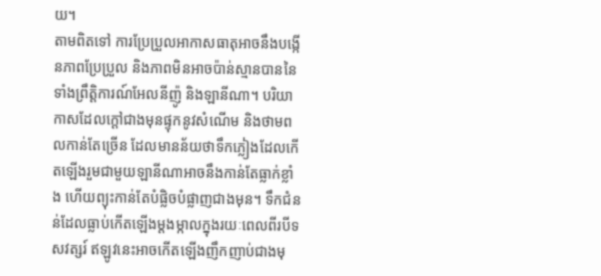យ។
តាមពិតទៅ ការប្រែប្រួលអាកាសធាតុអាចនឹងបង្កើនភាពប្រែប្រួល និងភាពមិនអាចប៉ាន់ស្មានបាននៃទាំងព្រឹត្តិការណ៍អែលនីញ៉ូ និងឡានីណា។ បរិយាកាសដែលក្តៅជាងមុនផ្ទុកនូវសំណើម និងថាមពលកាន់តែច្រើន ដែលមានន័យថាទឹកភ្លៀងដែលកើតឡើងរួមជាមួយឡានីណាអាចនឹងកាន់តែធ្លាក់ខ្លាំង ហើយព្យុះកាន់តែបំផ្លិចបំផ្លាញជាងមុន។ ទឹកជំនន់ដែលធ្លាប់កើតឡើងម្តងម្កាលក្នុងរយៈពេលពីរបីទសវត្សរ៍ ឥឡូវនេះអាចកើតឡើងញឹកញាប់ជាងមុ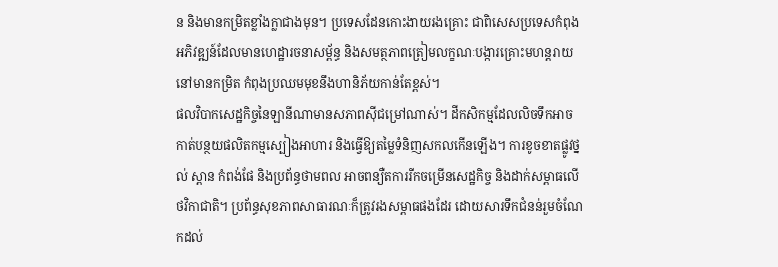ន និងមានកម្រិតខ្លាំងក្លាជាងមុន។ ប្រទេសដែនកោះងាយរងគ្រោះ ជាពិសេសប្រទេសកំពុងអភិវឌ្ឍន៍ដែលមានហេដ្ឋារចនាសម្ព័ន្ធ និងសមត្ថភាពត្រៀមលក្ខណៈបង្ការគ្រោះមហន្តរាយនៅមានកម្រិត កំពុងប្រឈមមុខនឹងហានិភ័យកាន់តែខ្ពស់។
ផលវិបាកសេដ្ឋកិច្ចនៃឡានីណាមានសភាពស៊ីជម្រៅណាស់។ ដីកសិកម្មដែលលិចទឹកអាចកាត់បន្ថយផលិតកម្មស្បៀងអាហារ និងធ្វើឱ្យតម្លៃទំនិញសកលកើនឡើង។ ការខូចខាតផ្លូវថ្នល់ ស្ពាន កំពង់ផែ និងប្រព័ន្ធថាមពល អាចពន្យឺតការរីកចម្រើនសេដ្ឋកិច្ច និងដាក់សម្ពាធលើថវិកាជាតិ។ ប្រព័ន្ធសុខភាពសាធារណៈក៏ត្រូវរងសម្ពាធផងដែរ ដោយសារទឹកជំនន់រួមចំណែកដល់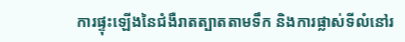ការផ្ទុះឡើងនៃជំងឺរាតត្បាតតាមទឹក និងការផ្លាស់ទីលំនៅរ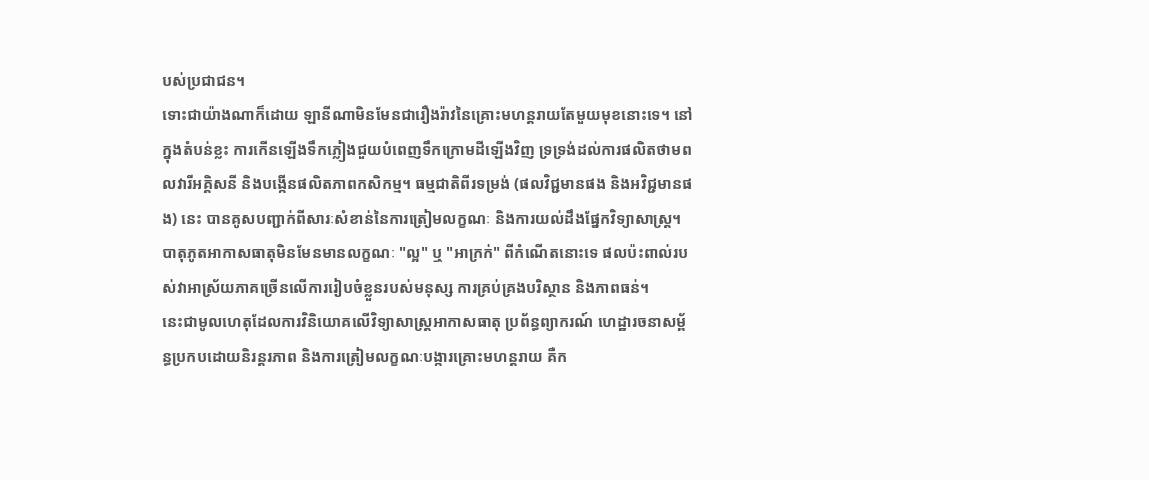បស់ប្រជាជន។
ទោះជាយ៉ាងណាក៏ដោយ ឡានីណាមិនមែនជារឿងរ៉ាវនៃគ្រោះមហន្តរាយតែមួយមុខនោះទេ។ នៅក្នុងតំបន់ខ្លះ ការកើនឡើងទឹកភ្លៀងជួយបំពេញទឹកក្រោមដីឡើងវិញ ទ្រទ្រង់ដល់ការផលិតថាមពលវារីអគ្គិសនី និងបង្កើនផលិតភាពកសិកម្ម។ ធម្មជាតិពីរទម្រង់ (ផលវិជ្ជមានផង និងអវិជ្ជមានផង) នេះ បានគូសបញ្ជាក់ពីសារៈសំខាន់នៃការត្រៀមលក្ខណៈ និងការយល់ដឹងផ្នែកវិទ្យាសាស្ត្រ។ បាតុភូតអាកាសធាតុមិនមែនមានលក្ខណៈ "ល្អ" ឬ "អាក្រក់" ពីកំណើតនោះទេ ផលប៉ះពាល់របស់វាអាស្រ័យភាគច្រើនលើការរៀបចំខ្លួនរបស់មនុស្ស ការគ្រប់គ្រងបរិស្ថាន និងភាពធន់។
នេះជាមូលហេតុដែលការវិនិយោគលើវិទ្យាសាស្ត្រអាកាសធាតុ ប្រព័ន្ធព្យាករណ៍ ហេដ្ឋារចនាសម្ព័ន្ធប្រកបដោយនិរន្តរភាព និងការត្រៀមលក្ខណៈបង្ការគ្រោះមហន្តរាយ គឺក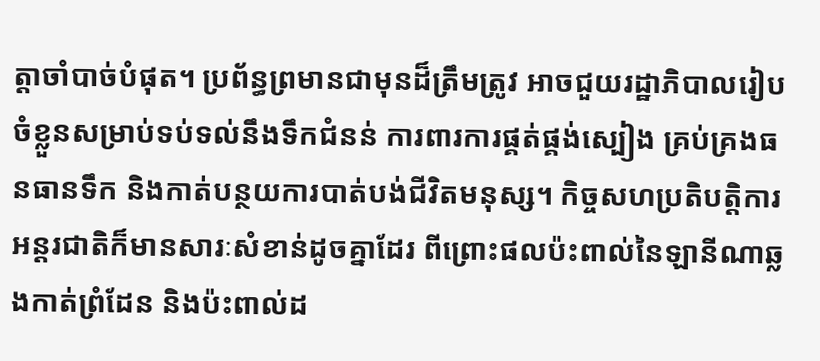ត្តាចាំបាច់បំផុត។ ប្រព័ន្ធព្រមានជាមុនដ៏ត្រឹមត្រូវ អាចជួយរដ្ឋាភិបាលរៀបចំខ្លួនសម្រាប់ទប់ទល់នឹងទឹកជំនន់ ការពារការផ្គត់ផ្គង់ស្បៀង គ្រប់គ្រងធនធានទឹក និងកាត់បន្ថយការបាត់បង់ជីវិតមនុស្ស។ កិច្ចសហប្រតិបត្តិការអន្តរជាតិក៏មានសារៈសំខាន់ដូចគ្នាដែរ ពីព្រោះផលប៉ះពាល់នៃឡានីណាឆ្លងកាត់ព្រំដែន និងប៉ះពាល់ដ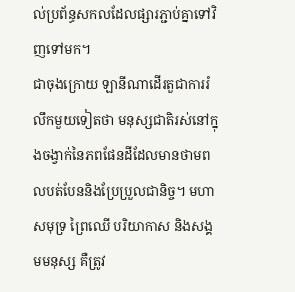ល់ប្រព័ន្ធសកលដែលផ្សារភ្ជាប់គ្នាទៅវិញទៅមក។
ជាចុងក្រោយ ឡានីណាដើរតួជាការរំលឹកមួយទៀតថា មនុស្សជាតិរស់នៅក្នុងចង្វាក់នៃភពផែនដីដែលមានថាមពលបត់បែននិងប្រែប្រួលជានិច្ច។ មហាសមុទ្រ ព្រៃឈើ បរិយាកាស និងសង្គមមនុស្ស គឺត្រូវ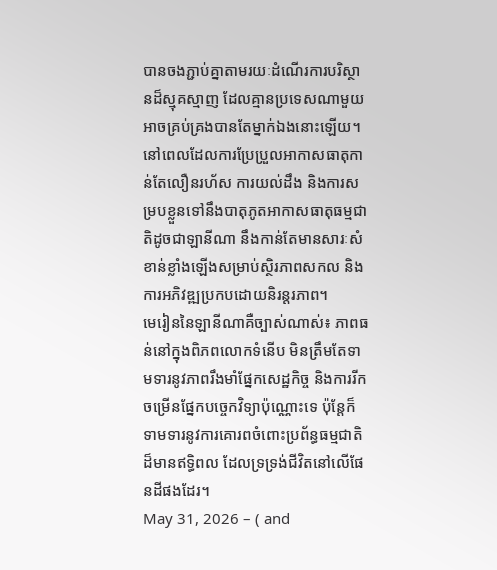បានចងភ្ជាប់គ្នាតាមរយៈដំណើរការបរិស្ថានដ៏ស្មុគស្មាញ ដែលគ្មានប្រទេសណាមួយអាចគ្រប់គ្រងបានតែម្នាក់ឯងនោះឡើយ។ នៅពេលដែលការប្រែប្រួលអាកាសធាតុកាន់តែលឿនរហ័ស ការយល់ដឹង និងការសម្របខ្លួនទៅនឹងបាតុភូតអាកាសធាតុធម្មជាតិដូចជាឡានីណា នឹងកាន់តែមានសារៈសំខាន់ខ្លាំងឡើងសម្រាប់ស្ថិរភាពសកល និងការអភិវឌ្ឍប្រកបដោយនិរន្តរភាព។
មេរៀននៃឡានីណាគឺច្បាស់ណាស់៖ ភាពធន់នៅក្នុងពិភពលោកទំនើប មិនត្រឹមតែទាមទារនូវភាពរឹងមាំផ្នែកសេដ្ឋកិច្ច និងការរីកចម្រើនផ្នែកបច្ចេកវិទ្យាប៉ុណ្ណោះទេ ប៉ុន្តែក៏ទាមទារនូវការគោរពចំពោះប្រព័ន្ធធម្មជាតិដ៏មានឥទ្ធិពល ដែលទ្រទ្រង់ជីវិតនៅលើផែនដីផងដែរ។
May 31, 2026 – ( and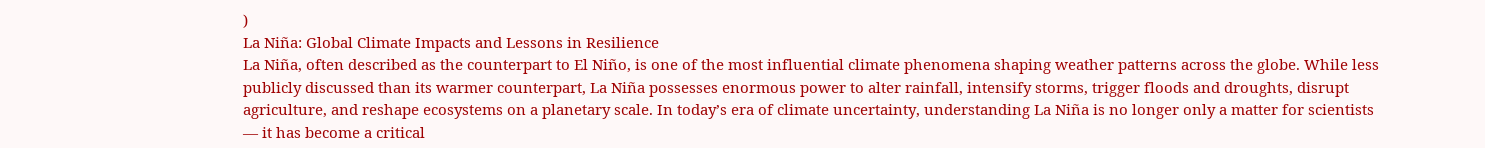)
La Niña: Global Climate Impacts and Lessons in Resilience
La Niña, often described as the counterpart to El Niño, is one of the most influential climate phenomena shaping weather patterns across the globe. While less publicly discussed than its warmer counterpart, La Niña possesses enormous power to alter rainfall, intensify storms, trigger floods and droughts, disrupt agriculture, and reshape ecosystems on a planetary scale. In today’s era of climate uncertainty, understanding La Niña is no longer only a matter for scientists — it has become a critical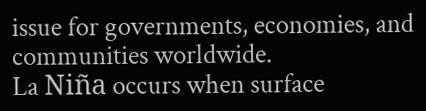issue for governments, economies, and communities worldwide.
La Niña occurs when surface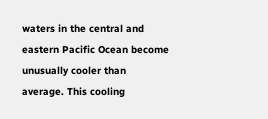waters in the central and eastern Pacific Ocean become unusually cooler than average. This cooling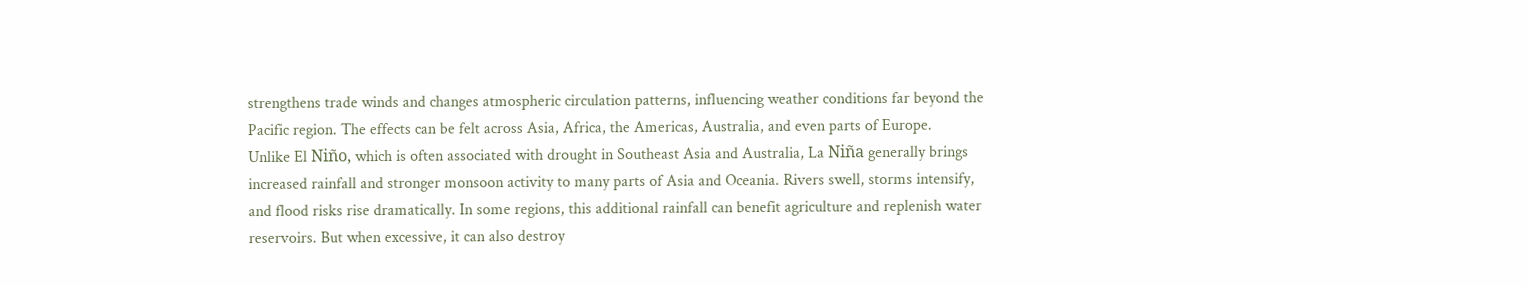strengthens trade winds and changes atmospheric circulation patterns, influencing weather conditions far beyond the Pacific region. The effects can be felt across Asia, Africa, the Americas, Australia, and even parts of Europe.
Unlike El Niño, which is often associated with drought in Southeast Asia and Australia, La Niña generally brings increased rainfall and stronger monsoon activity to many parts of Asia and Oceania. Rivers swell, storms intensify, and flood risks rise dramatically. In some regions, this additional rainfall can benefit agriculture and replenish water reservoirs. But when excessive, it can also destroy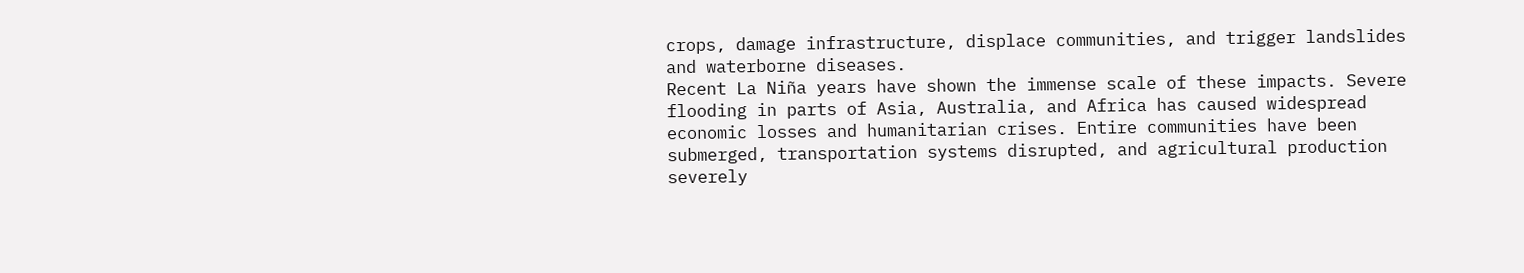crops, damage infrastructure, displace communities, and trigger landslides and waterborne diseases.
Recent La Niña years have shown the immense scale of these impacts. Severe flooding in parts of Asia, Australia, and Africa has caused widespread economic losses and humanitarian crises. Entire communities have been submerged, transportation systems disrupted, and agricultural production severely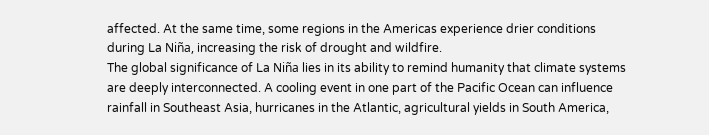affected. At the same time, some regions in the Americas experience drier conditions during La Niña, increasing the risk of drought and wildfire.
The global significance of La Niña lies in its ability to remind humanity that climate systems are deeply interconnected. A cooling event in one part of the Pacific Ocean can influence rainfall in Southeast Asia, hurricanes in the Atlantic, agricultural yields in South America,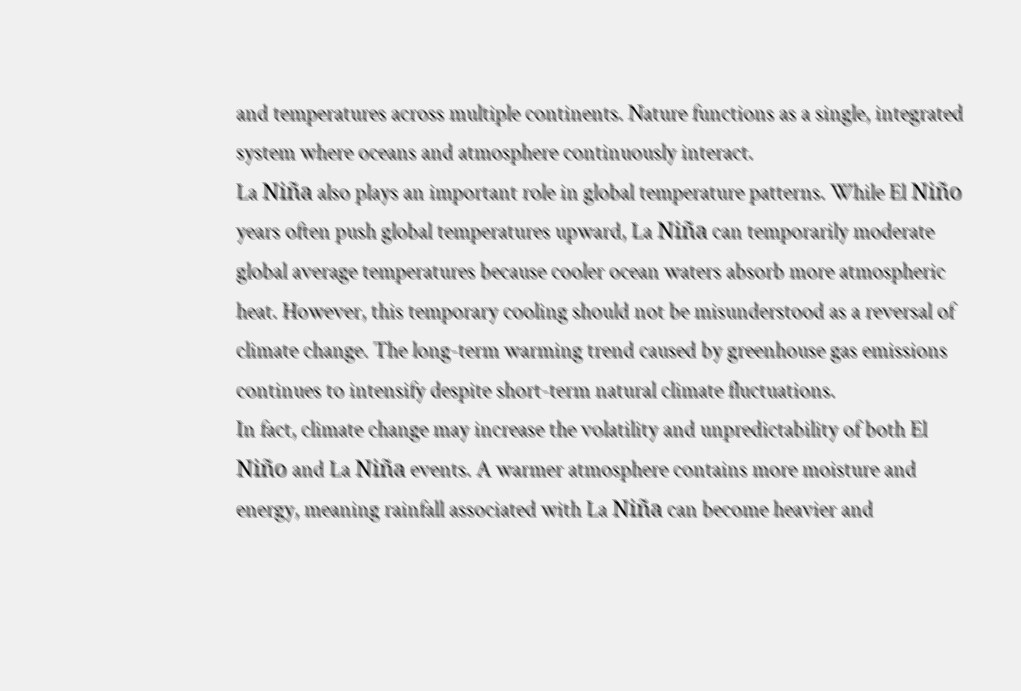and temperatures across multiple continents. Nature functions as a single, integrated system where oceans and atmosphere continuously interact.
La Niña also plays an important role in global temperature patterns. While El Niño years often push global temperatures upward, La Niña can temporarily moderate global average temperatures because cooler ocean waters absorb more atmospheric heat. However, this temporary cooling should not be misunderstood as a reversal of climate change. The long-term warming trend caused by greenhouse gas emissions continues to intensify despite short-term natural climate fluctuations.
In fact, climate change may increase the volatility and unpredictability of both El Niño and La Niña events. A warmer atmosphere contains more moisture and energy, meaning rainfall associated with La Niña can become heavier and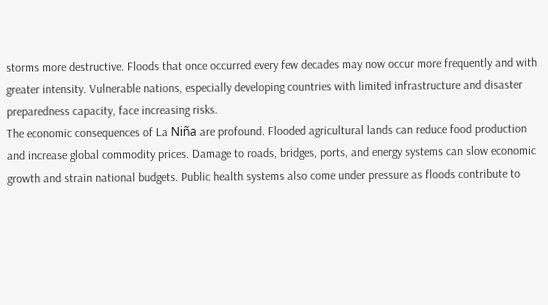storms more destructive. Floods that once occurred every few decades may now occur more frequently and with greater intensity. Vulnerable nations, especially developing countries with limited infrastructure and disaster preparedness capacity, face increasing risks.
The economic consequences of La Niña are profound. Flooded agricultural lands can reduce food production and increase global commodity prices. Damage to roads, bridges, ports, and energy systems can slow economic growth and strain national budgets. Public health systems also come under pressure as floods contribute to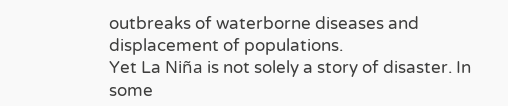outbreaks of waterborne diseases and displacement of populations.
Yet La Niña is not solely a story of disaster. In some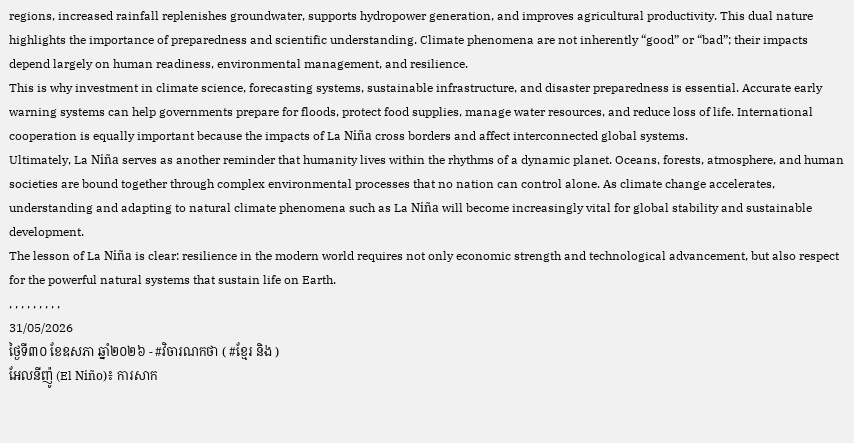regions, increased rainfall replenishes groundwater, supports hydropower generation, and improves agricultural productivity. This dual nature highlights the importance of preparedness and scientific understanding. Climate phenomena are not inherently “good” or “bad”; their impacts depend largely on human readiness, environmental management, and resilience.
This is why investment in climate science, forecasting systems, sustainable infrastructure, and disaster preparedness is essential. Accurate early warning systems can help governments prepare for floods, protect food supplies, manage water resources, and reduce loss of life. International cooperation is equally important because the impacts of La Niña cross borders and affect interconnected global systems.
Ultimately, La Niña serves as another reminder that humanity lives within the rhythms of a dynamic planet. Oceans, forests, atmosphere, and human societies are bound together through complex environmental processes that no nation can control alone. As climate change accelerates, understanding and adapting to natural climate phenomena such as La Niña will become increasingly vital for global stability and sustainable development.
The lesson of La Niña is clear: resilience in the modern world requires not only economic strength and technological advancement, but also respect for the powerful natural systems that sustain life on Earth.
, , , , , , , , ,
31/05/2026
ថ្ងៃទី៣០ ខែឧសភា ឆ្នាំ២០២៦ - #វិចារណកថា ( #ខ្មែរ និង )
អែលនីញ៉ូ (El Niño)៖ ការសាក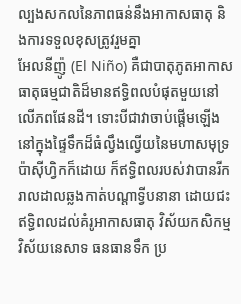ល្បងសកលនៃភាពធន់នឹងអាកាសធាតុ និងការទទួលខុសត្រូវរួមគ្នា
អែលនីញ៉ូ (El Niño) គឺជាបាតុភូតអាកាសធាតុធម្មជាតិដ៏មានឥទ្ធិពលបំផុតមួយនៅលើភពផែនដី។ ទោះបីជាវាចាប់ផ្ដើមឡើងនៅក្នុងផ្ទៃទឹកដ៏ធំល្វឹងល្វើយនៃមហាសមុទ្រប៉ាស៊ីហ្វិកក៏ដោយ ក៏ឥទ្ធិពលរបស់វាបានរីករាលដាលឆ្លងកាត់បណ្តាទ្វីបនានា ដោយជះឥទ្ធិពលដល់គំរូអាកាសធាតុ វិស័យកសិកម្ម វិស័យនេសាទ ធនធានទឹក ប្រ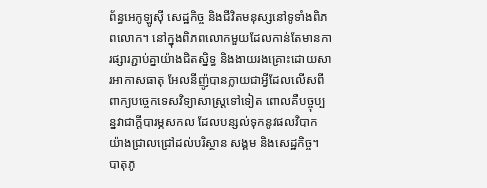ព័ន្ធអេកូឡូស៊ី សេដ្ឋកិច្ច និងជីវិតមនុស្សនៅទូទាំងពិភពលោក។ នៅក្នុងពិភពលោកមួយដែលកាន់តែមានការផ្សារភ្ជាប់គ្នាយ៉ាងជិតស្និទ្ធ និងងាយរងគ្រោះដោយសារអាកាសធាតុ អែលនីញ៉ូបានក្លាយជាអ្វីដែលលើសពីពាក្យបច្ចេកទេសវិទ្យាសាស្ត្រទៅទៀត ពោលគឺបច្ចុប្បន្នវាជាក្តីបារម្ភសកល ដែលបន្សល់ទុកនូវផលវិបាកយ៉ាងជ្រាលជ្រៅដល់បរិស្ថាន សង្គម និងសេដ្ឋកិច្ច។
បាតុភូ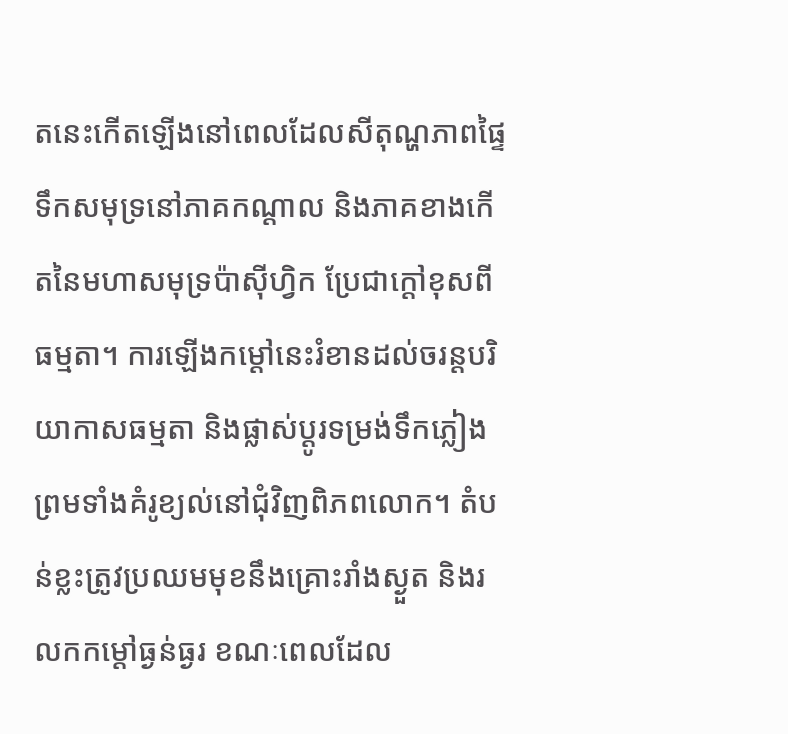តនេះកើតឡើងនៅពេលដែលសីតុណ្ហភាពផ្ទៃទឹកសមុទ្រនៅភាគកណ្តាល និងភាគខាងកើតនៃមហាសមុទ្រប៉ាស៊ីហ្វិក ប្រែជាក្តៅខុសពីធម្មតា។ ការឡើងកម្តៅនេះរំខានដល់ចរន្តបរិយាកាសធម្មតា និងផ្លាស់ប្តូរទម្រង់ទឹកភ្លៀងព្រមទាំងគំរូខ្យល់នៅជុំវិញពិភពលោក។ តំបន់ខ្លះត្រូវប្រឈមមុខនឹងគ្រោះរាំងស្ងួត និងរលកកម្តៅធ្ងន់ធ្ងរ ខណៈពេលដែល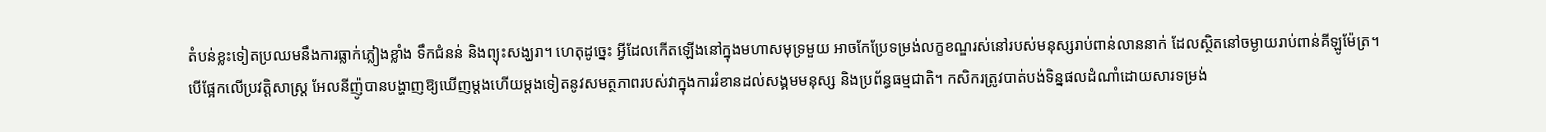តំបន់ខ្លះទៀតប្រឈមនឹងការធ្លាក់ភ្លៀងខ្លាំង ទឹកជំនន់ និងព្យុះសង្ឃរា។ ហេតុដូច្នេះ អ្វីដែលកើតឡើងនៅក្នុងមហាសមុទ្រមួយ អាចកែប្រែទម្រង់លក្ខខណ្ឌរស់នៅរបស់មនុស្សរាប់ពាន់លាននាក់ ដែលស្ថិតនៅចម្ងាយរាប់ពាន់គីឡូម៉ែត្រ។
បើផ្អែកលើប្រវត្តិសាស្ត្រ អែលនីញ៉ូបានបង្ហាញឱ្យឃើញម្តងហើយម្តងទៀតនូវសមត្ថភាពរបស់វាក្នុងការរំខានដល់សង្គមមនុស្ស និងប្រព័ន្ធធម្មជាតិ។ កសិករត្រូវបាត់បង់ទិន្នផលដំណាំដោយសារទម្រង់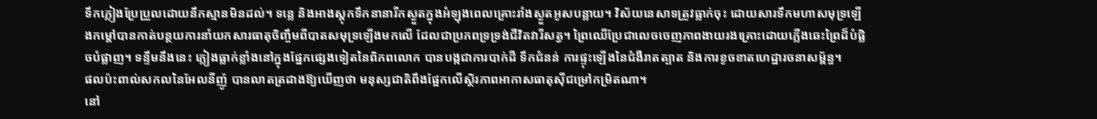ទឹកភ្លៀងប្រែប្រួលដោយនឹកស្មានមិនដល់។ ទន្លេ និងអាងស្តុកទឹកនានារីកស្ងួតក្នុងអំឡុងពេលគ្រោះរាំងស្ងួតអូសបន្លាយ។ វិស័យនេសាទត្រូវធ្លាក់ចុះ ដោយសារទឹកមហាសមុទ្រឡើងកម្តៅបានកាត់បន្ថយការនាំយកសារធាតុចិញ្ចឹមពីបាតសមុទ្រឡើងមកលើ ដែលជាប្រភពទ្រទ្រង់ជីវិតវារីសត្វ។ ព្រៃឈើប្រែជាលេចចេញភាពងាយរងគ្រោះដោយភ្លើងឆេះព្រៃដ៏បំផ្លិចបំផ្លាញ។ ទន្ទឹមនឹងនេះ ភ្លៀងធ្លាក់ខ្លាំងនៅក្នុងផ្នែកផ្សេងទៀតនៃពិភពលោក បានបង្កជាការបាក់ដី ទឹកជំនន់ ការផ្ទុះឡើងនៃជំងឺរាតត្បាត និងការខូចខាតហេដ្ឋារចនាសម្ព័ន្ធ។
ផលប៉ះពាល់សកលនៃអែលនីញ៉ូ បានលាតត្រដាងឱ្យឃើញថា មនុស្សជាតិពឹងផ្អែកលើស្ថិរភាពអាកាសធាតុស៊ីជម្រៅកម្រិតណា។
នៅ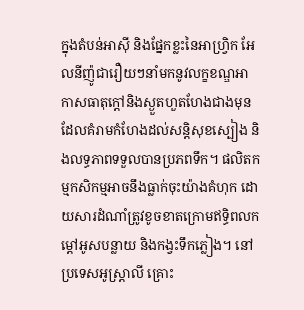ក្នុងតំបន់អាស៊ី និងផ្នែកខ្លះនៃអាហ្វ្រិក អែលនីញ៉ូជារឿយៗនាំមកនូវលក្ខខណ្ឌអាកាសធាតុក្តៅនិងស្ងួតហួតហែងជាងមុន ដែលគំរាមកំហែងដល់សន្តិសុខស្បៀង និងលទ្ធភាពទទួលបានប្រភពទឹក។ ផលិតកម្មកសិកម្មអាចនឹងធ្លាក់ចុះយ៉ាងគំហុក ដោយសារដំណាំត្រូវខូចខាតក្រោមឥទ្ធិពលកម្តៅអូសបន្លាយ និងកង្វះទឹកភ្លៀង។ នៅប្រទេសអូស្ត្រាលី គ្រោះ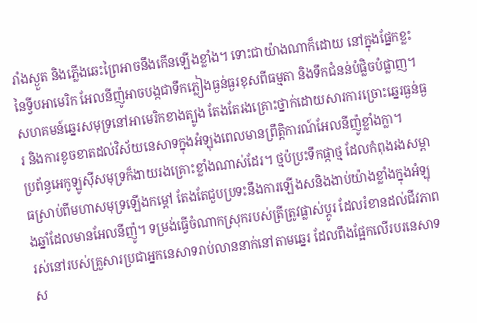រាំងស្ងួត និងភ្លើងឆេះព្រៃអាចនឹងកើនឡើងខ្លាំង។ ទោះជាយ៉ាងណាក៏ដោយ នៅក្នុងផ្នែកខ្លះនៃទ្វីបអាមេរិក អែលនីញ៉ូអាចបង្កជាទឹកភ្លៀងធ្ងន់ធ្ងរខុសពីធម្មតា និងទឹកជំនន់បំផ្លិចបំផ្លាញ។ សហគមន៍ឆ្នេរសមុទ្រនៅអាមេរិកខាងត្បូង តែងតែរងគ្រោះថ្នាក់ដោយសារការច្រោះឆ្នេរធ្ងន់ធ្ងរ និងការខូចខាតដល់វិស័យនេសាទក្នុងអំឡុងពេលមានព្រឹត្តិការណ៍អែលនីញ៉ូខ្លាំងក្លា។
ប្រព័ន្ធអេកូឡូស៊ីសមុទ្រក៏ងាយរងគ្រោះខ្លាំងណាស់ដែរ។ ថ្មប៉ប្រះទឹកផ្កាថ្ម ដែលកំពុងរងសម្ពាធស្រាប់ពីមហាសមុទ្រឡើងកម្តៅ តែងតែជួបប្រទះនឹងការឡើងសនិងងាប់យ៉ាងខ្លាំងក្នុងអំឡុងឆ្នាំដែលមានអែលនីញ៉ូ។ ទម្រង់ធ្វើចំណាកស្រុករបស់ត្រីត្រូវផ្លាស់ប្តូរ ដែលរំខានដល់ជីវភាពរស់នៅរបស់គ្រួសារប្រជាអ្នកនេសាទរាប់លាននាក់នៅតាមឆ្នេរ ដែលពឹងផ្អែកលើរបរនេសាទស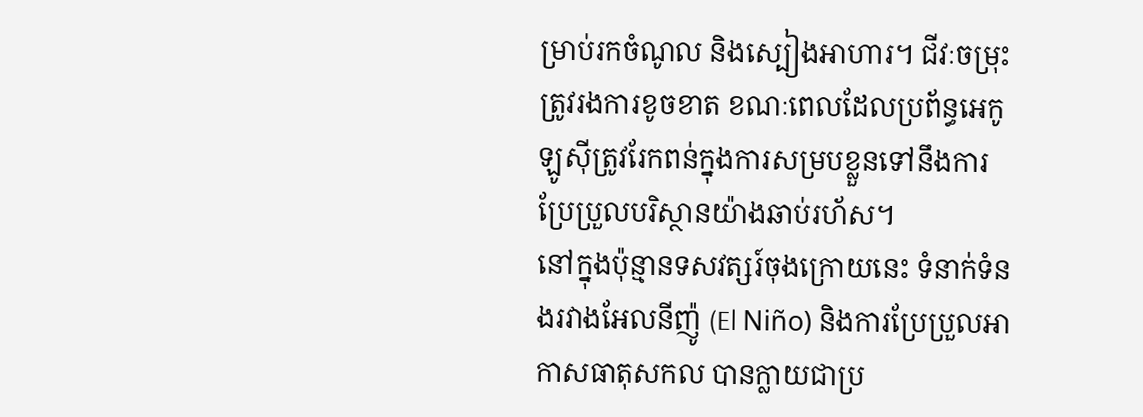ម្រាប់រកចំណូល និងស្បៀងអាហារ។ ជីវៈចម្រុះត្រូវរងការខូចខាត ខណៈពេលដែលប្រព័ន្ធអេកូឡូស៊ីត្រូវរែកពន់ក្នុងការសម្របខ្លួនទៅនឹងការប្រែប្រួលបរិស្ថានយ៉ាងឆាប់រហ័ស។
នៅក្នុងប៉ុន្មានទសវត្សរ៍ចុងក្រោយនេះ ទំនាក់ទំនងរវាងអែលនីញ៉ូ (El Niño) និងការប្រែប្រួលអាកាសធាតុសកល បានក្លាយជាប្រ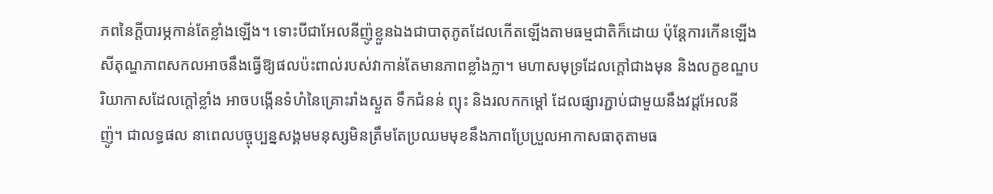ភពនៃក្តីបារម្ភកាន់តែខ្លាំងឡើង។ ទោះបីជាអែលនីញ៉ូខ្លួនឯងជាបាតុភូតដែលកើតឡើងតាមធម្មជាតិក៏ដោយ ប៉ុន្តែការកើនឡើងសីតុណ្ហភាពសកលអាចនឹងធ្វើឱ្យផលប៉ះពាល់របស់វាកាន់តែមានភាពខ្លាំងក្លា។ មហាសមុទ្រដែលក្តៅជាងមុន និងលក្ខខណ្ឌបរិយាកាសដែលក្តៅខ្លាំង អាចបង្កើនទំហំនៃគ្រោះរាំងស្ងួត ទឹកជំនន់ ព្យុះ និងរលកកម្តៅ ដែលផ្សារភ្ជាប់ជាមួយនឹងវដ្តអែលនីញ៉ូ។ ជាលទ្ធផល នាពេលបច្ចុប្បន្នសង្គមមនុស្សមិនត្រឹមតែប្រឈមមុខនឹងភាពប្រែប្រួលអាកាសធាតុតាមធ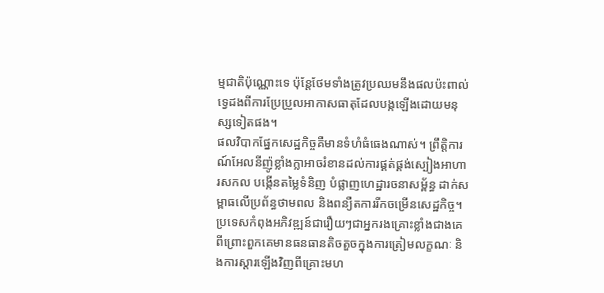ម្មជាតិប៉ុណ្ណោះទេ ប៉ុន្តែថែមទាំងត្រូវប្រឈមនឹងផលប៉ះពាល់ទ្វេដងពីការប្រែប្រួលអាកាសធាតុដែលបង្កឡើងដោយមនុស្សទៀតផង។
ផលវិបាកផ្នែកសេដ្ឋកិច្ចគឺមានទំហំធំធេងណាស់។ ព្រឹត្តិការណ៍អែលនីញ៉ូខ្លាំងក្លាអាចរំខានដល់ការផ្គត់ផ្គង់ស្បៀងអាហារសកល បង្កើនតម្លៃទំនិញ បំផ្លាញហេដ្ឋារចនាសម្ព័ន្ធ ដាក់សម្ពាធលើប្រព័ន្ធថាមពល និងពន្យឺតការរីកចម្រើនសេដ្ឋកិច្ច។ ប្រទេសកំពុងអភិវឌ្ឍន៍ជារឿយៗជាអ្នករងគ្រោះខ្លាំងជាងគេ ពីព្រោះពួកគេមានធនធានតិចតួចក្នុងការត្រៀមលក្ខណៈ និងការស្តារឡើងវិញពីគ្រោះមហ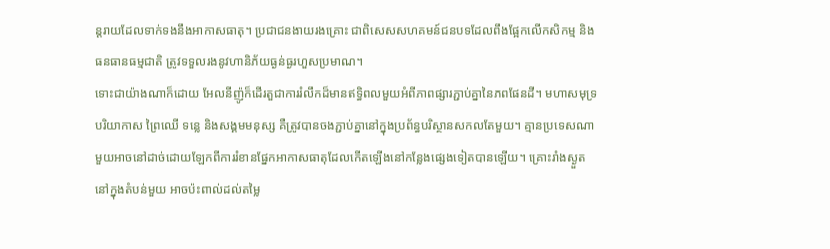ន្តរាយដែលទាក់ទងនឹងអាកាសធាតុ។ ប្រជាជនងាយរងគ្រោះ ជាពិសេសសហគមន៍ជនបទដែលពឹងផ្អែកលើកសិកម្ម និងធនធានធម្មជាតិ ត្រូវទទួលរងនូវហានិភ័យធ្ងន់ធ្ងរហួសប្រមាណ។
ទោះជាយ៉ាងណាក៏ដោយ អែលនីញ៉ូក៏ដើរតួជាការរំលឹកដ៏មានឥទ្ធិពលមួយអំពីភាពផ្សារភ្ជាប់គ្នានៃភពផែនដី។ មហាសមុទ្រ បរិយាកាស ព្រៃឈើ ទន្លេ និងសង្គមមនុស្ស គឺត្រូវបានចងភ្ជាប់គ្នានៅក្នុងប្រព័ន្ធបរិស្ថានសកលតែមួយ។ គ្មានប្រទេសណាមួយអាចនៅដាច់ដោយឡែកពីការរំខានផ្នែកអាកាសធាតុដែលកើតឡើងនៅកន្លែងផ្សេងទៀតបានឡើយ។ គ្រោះរាំងស្ងួតនៅក្នុងតំបន់មួយ អាចប៉ះពាល់ដល់តម្លៃ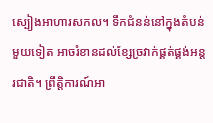ស្បៀងអាហារសកល។ ទឹកជំនន់នៅក្នុងតំបន់មួយទៀត អាចរំខានដល់ខ្សែច្រវាក់ផ្គត់ផ្គង់អន្តរជាតិ។ ព្រឹត្តិការណ៍អា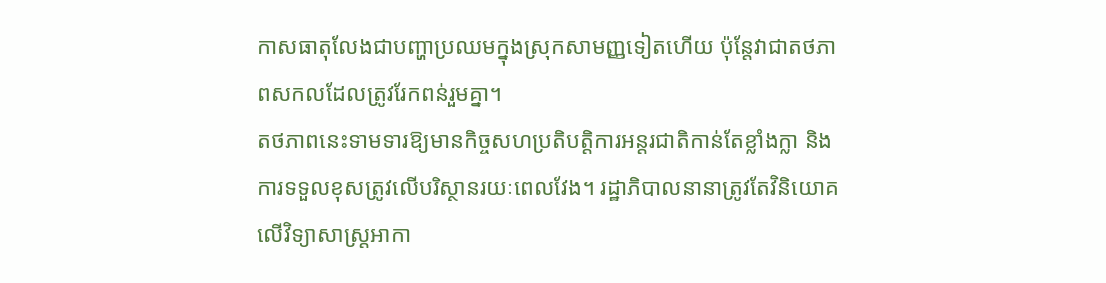កាសធាតុលែងជាបញ្ហាប្រឈមក្នុងស្រុកសាមញ្ញទៀតហើយ ប៉ុន្តែវាជាតថភាពសកលដែលត្រូវរែកពន់រួមគ្នា។
តថភាពនេះទាមទារឱ្យមានកិច្ចសហប្រតិបត្តិការអន្តរជាតិកាន់តែខ្លាំងក្លា និងការទទួលខុសត្រូវលើបរិស្ថានរយៈពេលវែង។ រដ្ឋាភិបាលនានាត្រូវតែវិនិយោគលើវិទ្យាសាស្ត្រអាកា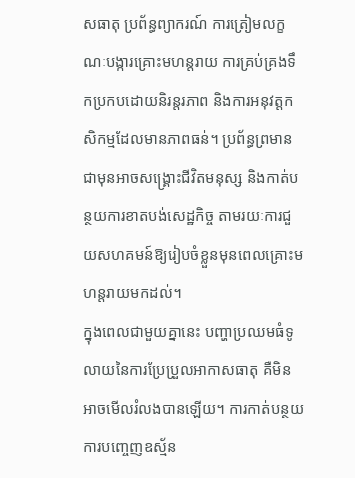សធាតុ ប្រព័ន្ធព្យាករណ៍ ការត្រៀមលក្ខណៈបង្ការគ្រោះមហន្តរាយ ការគ្រប់គ្រងទឹកប្រកបដោយនិរន្តរភាព និងការអនុវត្តកសិកម្មដែលមានភាពធន់។ ប្រព័ន្ធព្រមានជាមុនអាចសង្គ្រោះជីវិតមនុស្ស និងកាត់បន្ថយការខាតបង់សេដ្ឋកិច្ច តាមរយៈការជួយសហគមន៍ឱ្យរៀបចំខ្លួនមុនពេលគ្រោះមហន្តរាយមកដល់។
ក្នុងពេលជាមួយគ្នានេះ បញ្ហាប្រឈមធំទូលាយនៃការប្រែប្រួលអាកាសធាតុ គឺមិនអាចមើលរំលងបានឡើយ។ ការកាត់បន្ថយការបញ្ចេញឧស្ម័ន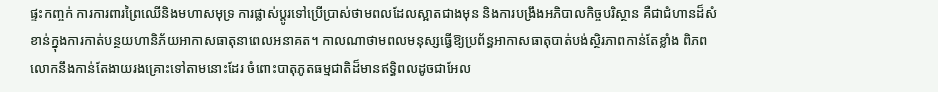ផ្ទះកញ្ចក់ ការការពារព្រៃឈើនិងមហាសមុទ្រ ការផ្លាស់ប្តូរទៅប្រើប្រាស់ថាមពលដែលស្អាតជាងមុន និងការបង្រឹងអភិបាលកិច្ចបរិស្ថាន គឺជាជំហានដ៏សំខាន់ក្នុងការកាត់បន្ថយហានិភ័យអាកាសធាតុនាពេលអនាគត។ កាលណាថាមពលមនុស្សធ្វើឱ្យប្រព័ន្ធអាកាសធាតុបាត់បង់ស្ថិរភាពកាន់តែខ្លាំង ពិភពលោកនឹងកាន់តែងាយរងគ្រោះទៅតាមនោះដែរ ចំពោះបាតុភូតធម្មជាតិដ៏មានឥទ្ធិពលដូចជាអែល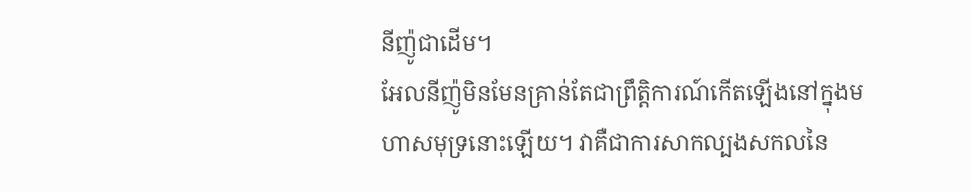នីញ៉ូជាដើម។
អែលនីញ៉ូមិនមែនគ្រាន់តែជាព្រឹត្តិការណ៍កើតឡើងនៅក្នុងមហាសមុទ្រនោះឡើយ។ វាគឺជាការសាកល្បងសកលនៃ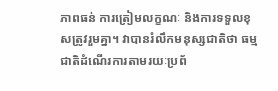ភាពធន់ ការត្រៀមលក្ខណៈ និងការទទួលខុសត្រូវរួមគ្នា។ វាបានរំលឹកមនុស្សជាតិថា ធម្មជាតិដំណើរការតាមរយៈប្រព័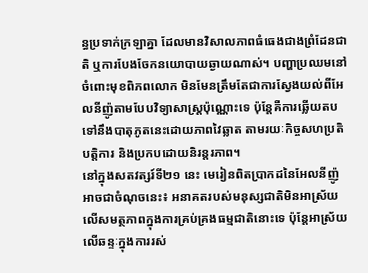ន្ធប្រទាក់ក្រឡាគ្នា ដែលមានវិសាលភាពធំធេងជាងព្រំដែនជាតិ ឬការបែងចែកនយោបាយឆ្ងាយណាស់។ បញ្ហាប្រឈមនៅចំពោះមុខពិភពលោក មិនមែនត្រឹមតែជាការស្វែងយល់ពីអែលនីញ៉ូតាមបែបវិទ្យាសាស្ត្រប៉ុណ្ណោះទេ ប៉ុន្តែគឺការឆ្លើយតបទៅនឹងបាតុភូតនេះដោយភាពវៃឆ្លាត តាមរយៈកិច្ចសហប្រតិបត្តិការ និងប្រកបដោយនិរន្តរភាព។
នៅក្នុងសតវត្សរ៍ទី២១ នេះ មេរៀនពិតប្រាកដនៃអែលនីញ៉ូអាចជាចំណុចនេះ៖ អនាគតរបស់មនុស្សជាតិមិនអាស្រ័យលើសមត្ថភាពក្នុងការគ្រប់គ្រងធម្មជាតិនោះទេ ប៉ុន្តែអាស្រ័យលើឆន្ទៈក្នុងការរស់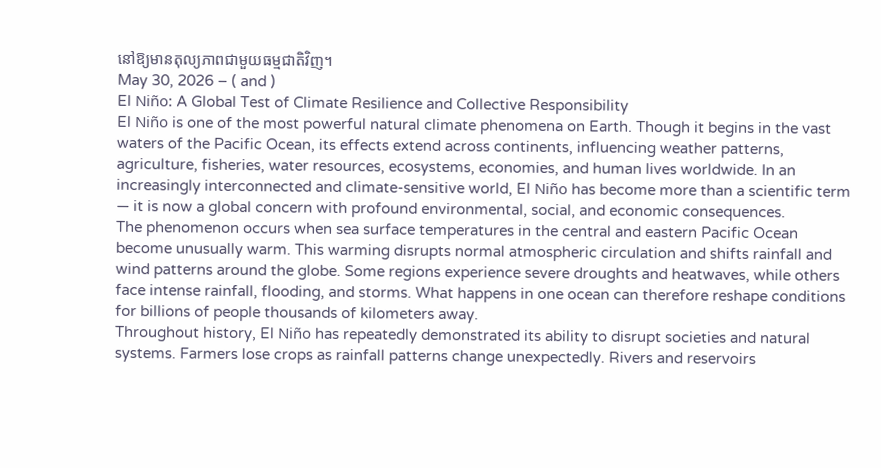នៅឱ្យមានតុល្យភាពជាមួយធម្មជាតិវិញ។
May 30, 2026 – ( and )
El Niño: A Global Test of Climate Resilience and Collective Responsibility
El Niño is one of the most powerful natural climate phenomena on Earth. Though it begins in the vast waters of the Pacific Ocean, its effects extend across continents, influencing weather patterns, agriculture, fisheries, water resources, ecosystems, economies, and human lives worldwide. In an increasingly interconnected and climate-sensitive world, El Niño has become more than a scientific term — it is now a global concern with profound environmental, social, and economic consequences.
The phenomenon occurs when sea surface temperatures in the central and eastern Pacific Ocean become unusually warm. This warming disrupts normal atmospheric circulation and shifts rainfall and wind patterns around the globe. Some regions experience severe droughts and heatwaves, while others face intense rainfall, flooding, and storms. What happens in one ocean can therefore reshape conditions for billions of people thousands of kilometers away.
Throughout history, El Niño has repeatedly demonstrated its ability to disrupt societies and natural systems. Farmers lose crops as rainfall patterns change unexpectedly. Rivers and reservoirs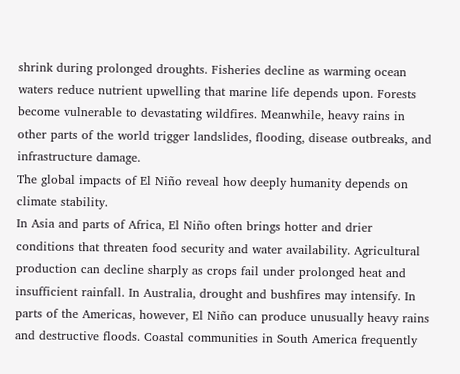shrink during prolonged droughts. Fisheries decline as warming ocean waters reduce nutrient upwelling that marine life depends upon. Forests become vulnerable to devastating wildfires. Meanwhile, heavy rains in other parts of the world trigger landslides, flooding, disease outbreaks, and infrastructure damage.
The global impacts of El Niño reveal how deeply humanity depends on climate stability.
In Asia and parts of Africa, El Niño often brings hotter and drier conditions that threaten food security and water availability. Agricultural production can decline sharply as crops fail under prolonged heat and insufficient rainfall. In Australia, drought and bushfires may intensify. In parts of the Americas, however, El Niño can produce unusually heavy rains and destructive floods. Coastal communities in South America frequently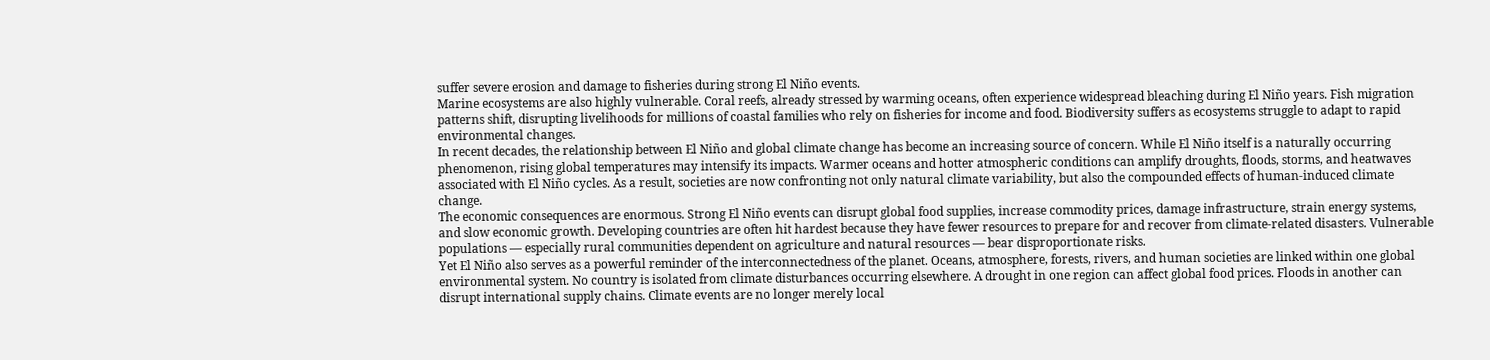suffer severe erosion and damage to fisheries during strong El Niño events.
Marine ecosystems are also highly vulnerable. Coral reefs, already stressed by warming oceans, often experience widespread bleaching during El Niño years. Fish migration patterns shift, disrupting livelihoods for millions of coastal families who rely on fisheries for income and food. Biodiversity suffers as ecosystems struggle to adapt to rapid environmental changes.
In recent decades, the relationship between El Niño and global climate change has become an increasing source of concern. While El Niño itself is a naturally occurring phenomenon, rising global temperatures may intensify its impacts. Warmer oceans and hotter atmospheric conditions can amplify droughts, floods, storms, and heatwaves associated with El Niño cycles. As a result, societies are now confronting not only natural climate variability, but also the compounded effects of human-induced climate change.
The economic consequences are enormous. Strong El Niño events can disrupt global food supplies, increase commodity prices, damage infrastructure, strain energy systems, and slow economic growth. Developing countries are often hit hardest because they have fewer resources to prepare for and recover from climate-related disasters. Vulnerable populations — especially rural communities dependent on agriculture and natural resources — bear disproportionate risks.
Yet El Niño also serves as a powerful reminder of the interconnectedness of the planet. Oceans, atmosphere, forests, rivers, and human societies are linked within one global environmental system. No country is isolated from climate disturbances occurring elsewhere. A drought in one region can affect global food prices. Floods in another can disrupt international supply chains. Climate events are no longer merely local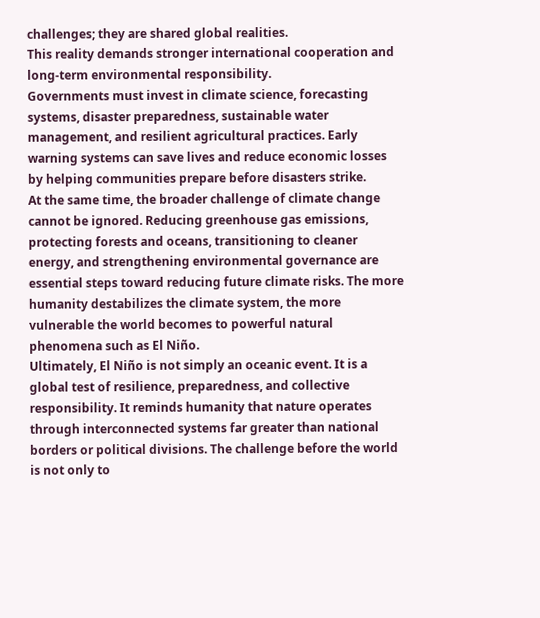challenges; they are shared global realities.
This reality demands stronger international cooperation and long-term environmental responsibility.
Governments must invest in climate science, forecasting systems, disaster preparedness, sustainable water management, and resilient agricultural practices. Early warning systems can save lives and reduce economic losses by helping communities prepare before disasters strike.
At the same time, the broader challenge of climate change cannot be ignored. Reducing greenhouse gas emissions, protecting forests and oceans, transitioning to cleaner energy, and strengthening environmental governance are essential steps toward reducing future climate risks. The more humanity destabilizes the climate system, the more vulnerable the world becomes to powerful natural phenomena such as El Niño.
Ultimately, El Niño is not simply an oceanic event. It is a global test of resilience, preparedness, and collective responsibility. It reminds humanity that nature operates through interconnected systems far greater than national borders or political divisions. The challenge before the world is not only to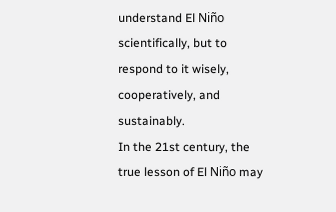understand El Niño scientifically, but to respond to it wisely, cooperatively, and sustainably.
In the 21st century, the true lesson of El Niño may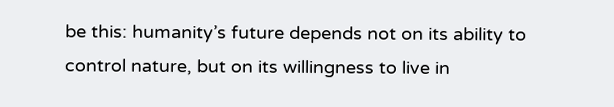be this: humanity’s future depends not on its ability to control nature, but on its willingness to live in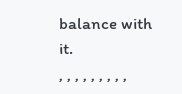balance with it.
, , , , , , , , ,